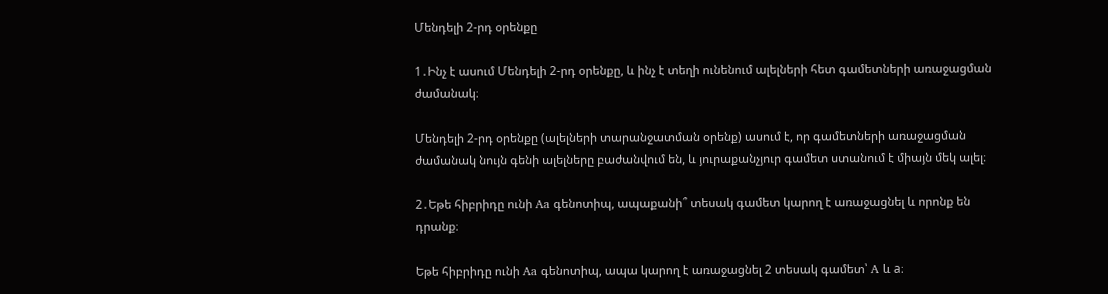Մենդելի 2-րդ օրենքը

1․Ինչ է ասում Մենդելի 2-րդ օրենքը, և ինչ է տեղի ունենում ալելների հետ գամետների առաջացման ժամանակ։

Մենդելի 2-րդ օրենքը (ալելների տարանջատման օրենք) ասում է, որ գամետների առաջացման ժամանակ նույն գենի ալելները բաժանվում են, և յուրաքանչյուր գամետ ստանում է միայն մեկ ալել։

2․Եթե հիբրիդը ունի Aa գենոտիպ, ապաքանի՞ տեսակ գամետ կարող է առաջացնել և որոնք են դրանք։

Եթե հիբրիդը ունի Aa գենոտիպ, ապա կարող է առաջացնել 2 տեսակ գամետ՝ A և a։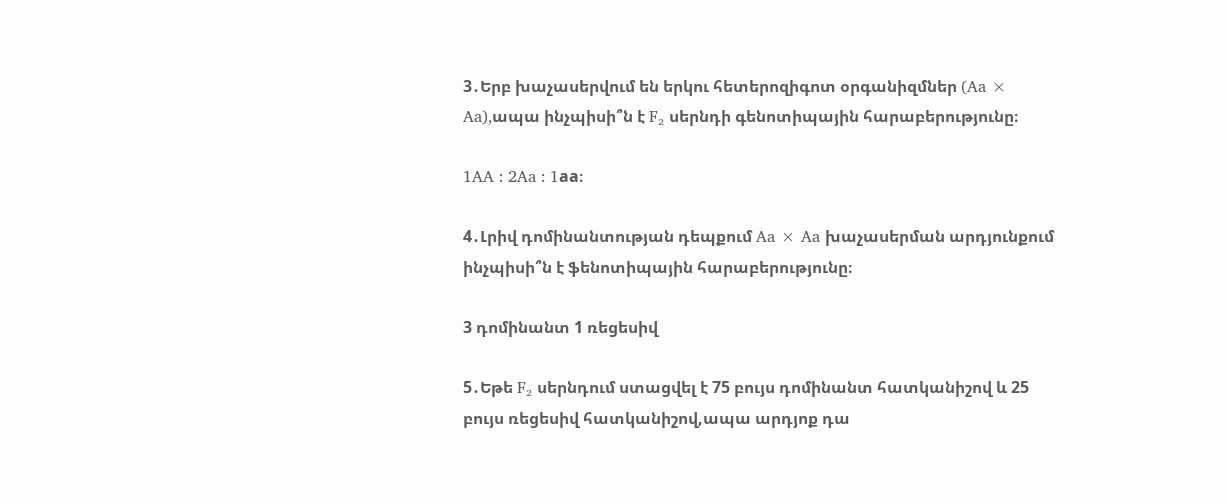3․Երբ խաչասերվում են երկու հետերոզիգոտ օրգանիզմներ (Aa × Aa),ապա ինչպիսի՞ն է F₂ սերնդի գենոտիպային հարաբերությունը։

1AA : 2Aa : 1aa։

4․Լրիվ դոմինանտության դեպքում Aa × Aa խաչասերման արդյունքում ինչպիսի՞ն է ֆենոտիպային հարաբերությունը։

3 դոմինանտ 1 ռեցեսիվ

5․Եթե F₂ սերնդում ստացվել է 75 բույս դոմինանտ հատկանիշով և 25 բույս ռեցեսիվ հատկանիշով,ապա արդյոք դա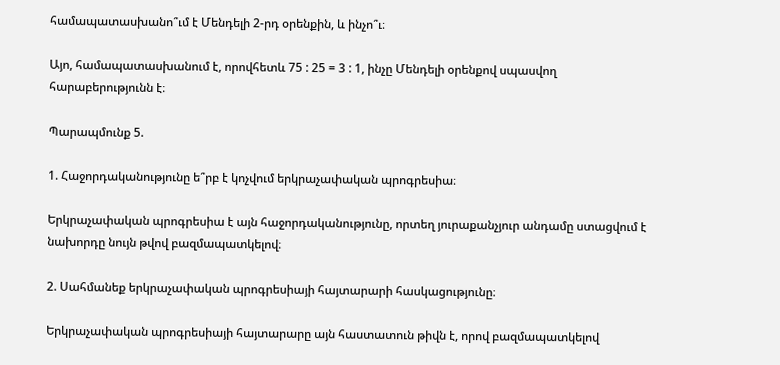համապատասխանո՞ւմ է Մենդելի 2-րդ օրենքին, և ինչո՞ւ։

Այո, համապատասխանում է, որովհետև 75 : 25 = 3 : 1, ինչը Մենդելի օրենքով սպասվող հարաբերությունն է։

Պարապմունք 5.

1. Հաջորդականությունը ե՞րբ է կոչվում երկրաչափական պրոգրեսիա։

Երկրաչափական պրոգրեսիա է այն հաջորդականությունը, որտեղ յուրաքանչյուր անդամը ստացվում է նախորդը նույն թվով բազմապատկելով։

2. Սահմանեք երկրաչափական պրոգրեսիայի հայտարարի հասկացությունը։

Երկրաչափական պրոգրեսիայի հայտարարը այն հաստատուն թիվն է, որով բազմապատկելով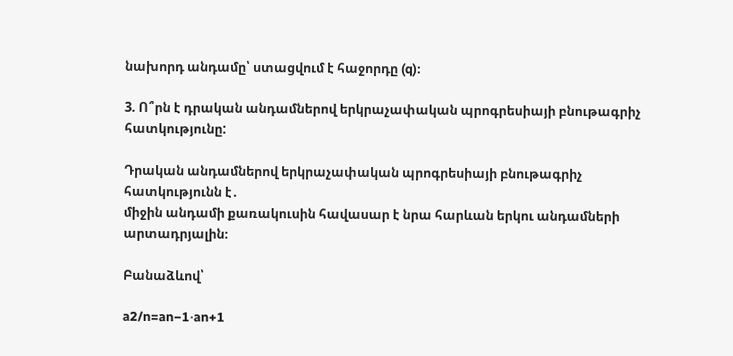նախորդ անդամը՝ ստացվում է հաջորդը (q)։

3. Ո՞րն է դրական անդամներով երկրաչափական պրոգրեսիայի բնութագրիչ հատկությունը:

Դրական անդամներով երկրաչափական պրոգրեսիայի բնութագրիչ հատկությունն է․
միջին անդամի քառակուսին հավասար է նրա հարևան երկու անդամների արտադրյալին։

Բանաձևով՝

a2/n=an−1⋅an+1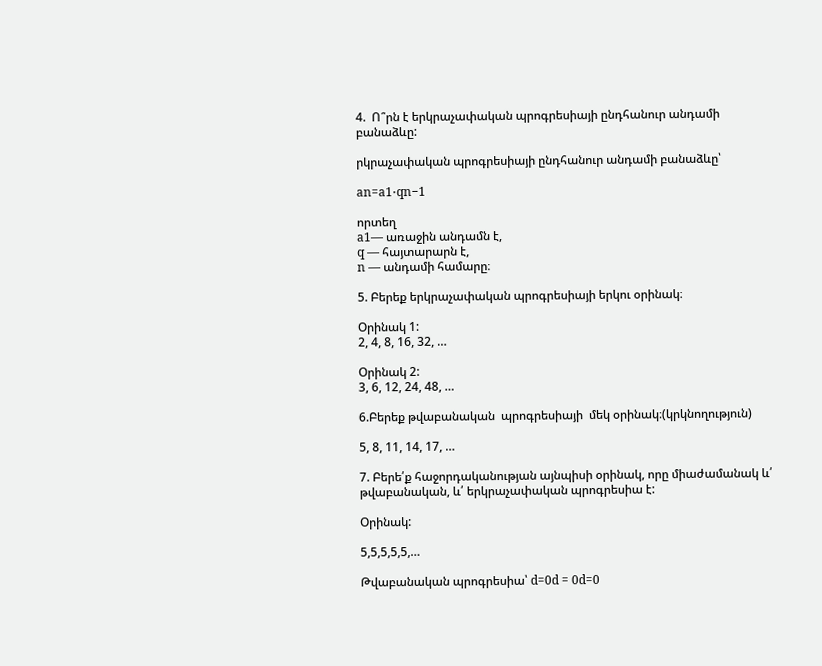4.  Ո՞րն է երկրաչափական պրոգրեսիայի ընդհանուր անդամի բանաձևը:

րկրաչափական պրոգրեսիայի ընդհանուր անդամի բանաձևը՝

an=a1⋅qn−1

որտեղ
a1— առաջին անդամն է,
q — հայտարարն է,
n — անդամի համարը։

5. Բերեք երկրաչափական պրոգրեսիայի երկու օրինակ։

Օրինակ 1:
2, 4, 8, 16, 32, …

Օրինակ 2:
3, 6, 12, 24, 48, …

6.Բերեք թվաբանական  պրոգրեսիայի  մեկ օրինակ։(կրկնողություն)

5, 8, 11, 14, 17, …

7. Բերե՛ք հաջորդականության այնպիսի օրինակ, որը միաժամանակ և՛ թվաբանական, և՛ երկրաչափական պրոգրեսիա է:

Օրինակ:

5,5,5,5,5,…

Թվաբանական պրոգրեսիա՝ d=0d = 0d=0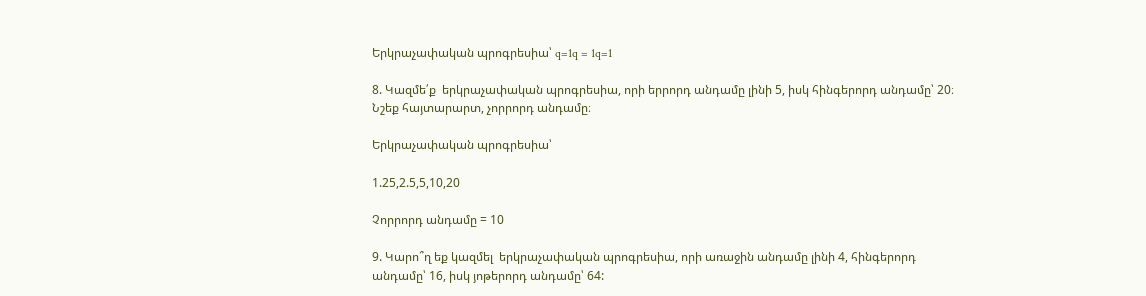Երկրաչափական պրոգրեսիա՝ q=1q = 1q=1

8. Կազմե՛ք  երկրաչափական պրոգրեսիա, որի երրորդ անդամը լինի 5, իսկ հինգերորդ անդամը՝ 20։ Նշեք հայտարարտ, չորրորդ անդամը։

Երկրաչափական պրոգրեսիա՝

1.25,2.5,5,10,20

Չորրորդ անդամը = 10

9. Կարո՞ղ եք կազմել  երկրաչափական պրոգրեսիա, որի առաջին անդամը լինի 4, հինգերորդ անդամը՝ 16, իսկ յոթերորդ անդամը՝ 64: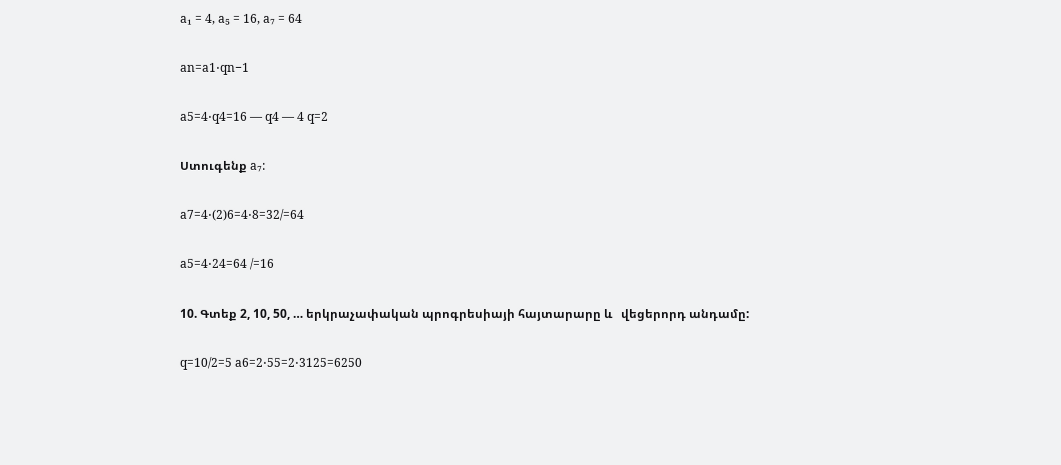a₁ = 4, a₅ = 16, a₇ = 64

an=a1⋅qn−1

a5=4⋅q4=16 — q4 — 4 q=2

Ստուգենք a₇:

a7=4⋅(2)6=4⋅8=32/=64

a5=4⋅24=64 /=16

10. Գտեք 2, 10, 50, … երկրաչափական պրոգրեսիայի հայտարարը և   վեցերորդ անդամը:

q=10/2=5 a6=2⋅55=2⋅3125=6250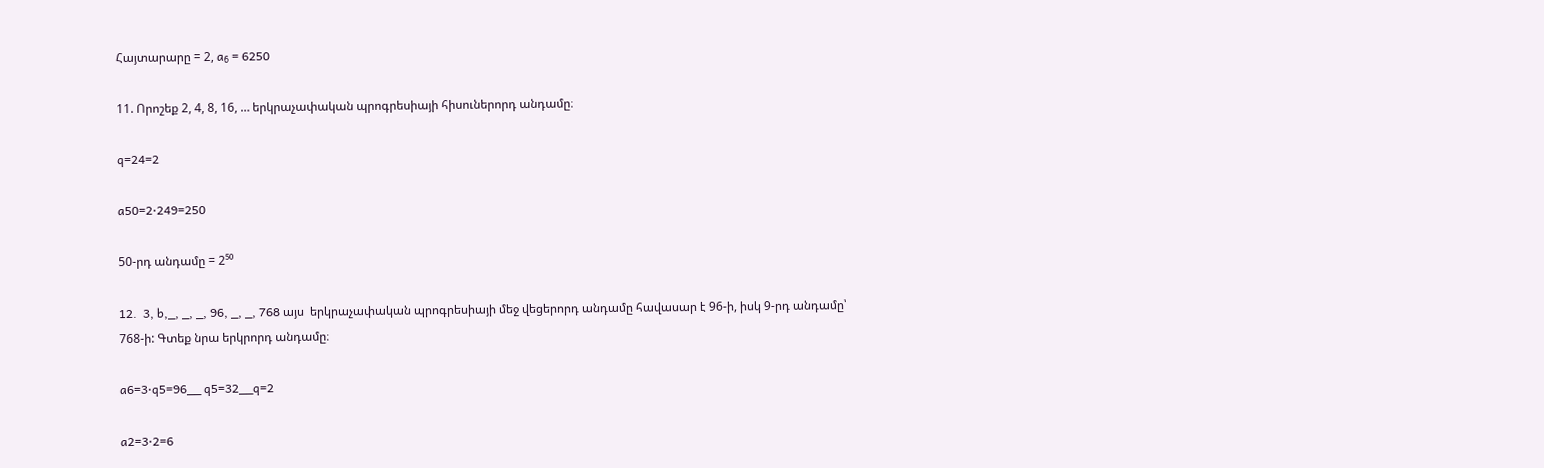Հայտարարը = 2, a₆ = 6250

11. Որոշեք 2, 4, 8, 16, … երկրաչափական պրոգրեսիայի հիսուներորդ անդամը։

q=24=2

a50=2⋅249=250

50-րդ անդամը = 2⁵⁰

12.  3, b,_, _, _, 96, _, _, 768 այս  երկրաչափական պրոգրեսիայի մեջ վեցերորդ անդամը հավասար է 96-ի, իսկ 9-րդ անդամը՝ 768-ի: Գտեք նրա երկրորդ անդամը։

a6=3⋅q5=96__ q5=32__q=2

a2=3⋅2=6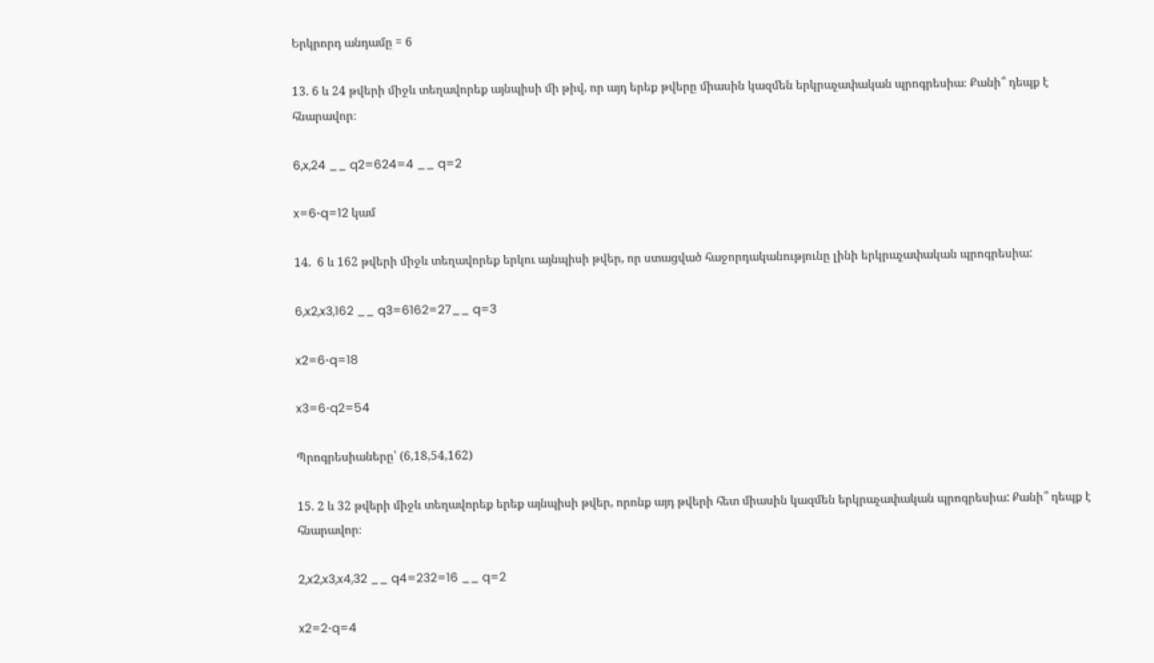Երկրորդ անդամը = 6

13. 6 և 24 թվերի միջև տեղավորեք այնպիսի մի թիվ, որ այդ երեք թվերը միասին կազմեն երկրաչափական պրոգրեսիա։ Քանի՞ դեպք է հնարավոր։

6,x,24 __ q2=624=4 __ q=2

x=6⋅q=12 կամ

14.  6 և 162 թվերի միջև տեղավորեք երկու այնպիսի թվեր, որ ստացված հաջորդականությունը լինի երկրաչափական պրոգրեսիա:

6,x2,x3,162 __ q3=6162=27__ q=3

x2=6⋅q=18

x3=6⋅q2=54

Պրոգրեսիաները՝ (6,18,54,162)

15. 2 և 32 թվերի միջև տեղավորեք երեք այնպիսի թվեր, որոնք այդ թվերի հետ միասին կազմեն երկրաչափական պրոգրեսիա: Քանի՞ դեպք է հնարավոր։

2,x2,x3,x4,32 __ q4=232=16 __ q=2

x2=2⋅q=4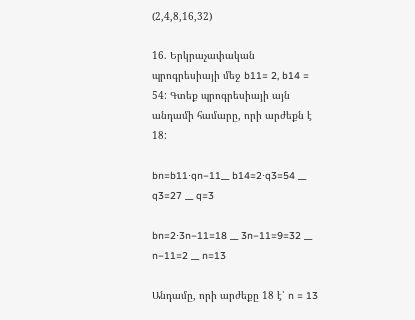(2,4,8,16,32)

16. Երկրաչափական պրոգրեսիայի մեջ b11= 2, b14 = 54: Գտեք պրոգրեսիայի այն անդամի համարը, որի արժեքն է 18:

bn=b11⋅qn−11__ b14=2⋅q3=54 __ q3=27 __ q=3

bn=2⋅3n−11=18 __ 3n−11=9=32 __ n−11=2 __ n=13

Անդամը, որի արժեքը 18 է՝ n = 13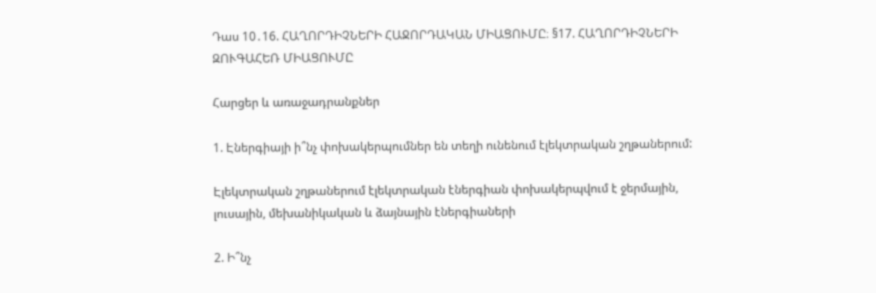Դաս 10․16. ՀԱՂՈՐԴԻՉՆԵՐԻ ՀԱՋՈՐԴԱԿԱՆ ՄԻԱՑՈՒՄԸ։ §17. ՀԱՂՈՐԴԻՉՆԵՐԻ ԶՈՒԳԱՀԵՌ ՄԻԱՑՈՒՄԸ

Հարցեր և առաջադրանքներ

1. Էներգիայի ի՞նչ փոխակերպումներ են տեղի ունենում էլեկտրական շղթաներում:

Էլեկտրական շղթաներում էլեկտրական էներգիան փոխակերպվում է ջերմային, լուսային, մեխանիկական և ձայնային էներգիաների

2. Ի՞նչ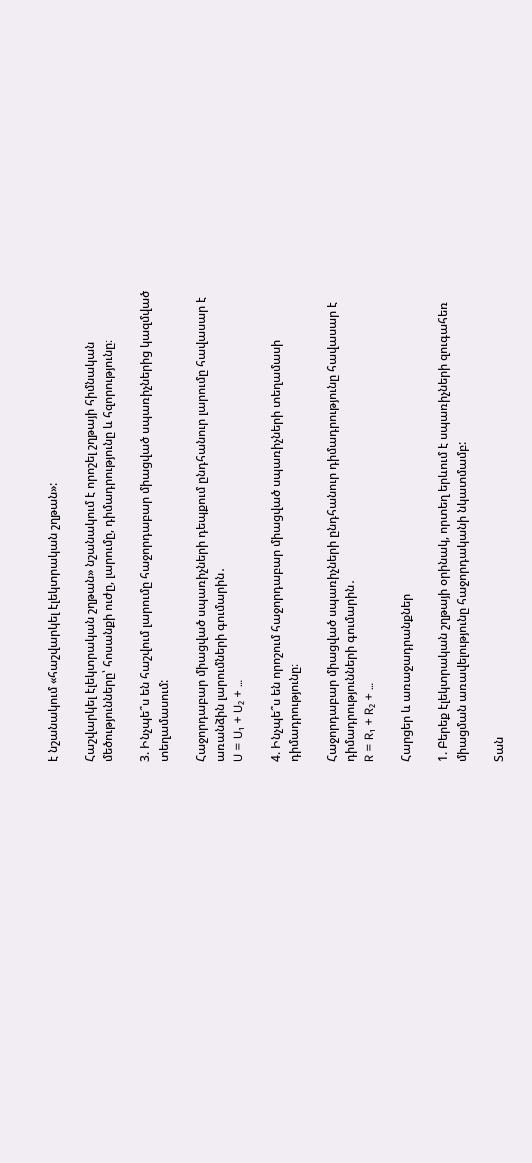է նշանակում «հաշվարկել էլեկտրական շղթան»:

Հաշվարկել էլեկտրական շղթան» նշանակում է որոշել շղթայի հիմնական մեծությունները՝ հոսանքի ուժը, լարումը, դիմադրությունը և հզորությունը։

3. Ինչպե՞ս են հաշվում լարումը հաջորդաբար միացված սպառիչներից կազմված տեղամասում:

Հաջորդաբար միացված սպառիչների դեպքում ընդհանուր լարումը հավասար է առանձին լարումների գումարին․
U = U₁ + U₂ + …

4. Ինչպե՞ս են որոշում հաջորդաբար միացված սպառիչների տեղամասի դիմադրությունը։

Հաջորդաբար միացված սպառիչների ընդհանուր դիմադրությունը հավասար է դիմադրությունների գումարին․
R = R₁ + R₂ + …

Հարցեր և առաջադրանքներ

1. Բերեք էլեկտրական շղթայի օրինակ, որտեղ երևում է սպառիչների զուգահեռ միացման առավելությունը հաջորդականի նկատմամբ:

Տան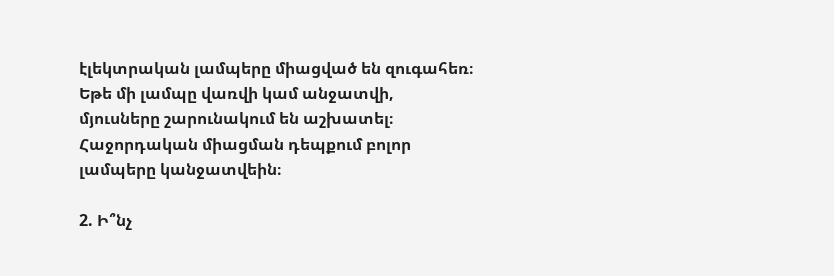էլեկտրական լամպերը միացված են զուգահեռ։ Եթե մի լամպը վառվի կամ անջատվի, մյուսները շարունակում են աշխատել։ Հաջորդական միացման դեպքում բոլոր լամպերը կանջատվեին։

2. Ի՞նչ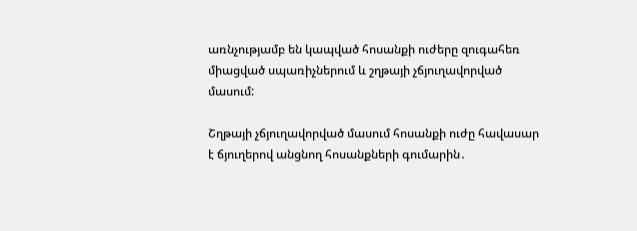առնչությամբ են կապված հոսանքի ուժերը զուգահեռ միացված սպառիչներում և շղթայի չճյուղավորված մասում:

Շղթայի չճյուղավորված մասում հոսանքի ուժը հավասար է ճյուղերով անցնող հոսանքների գումարին․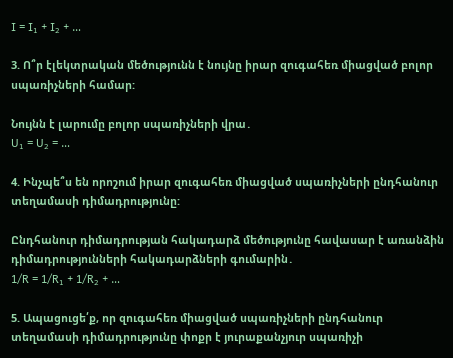I = I₁ + I₂ + …

3. Ո՞ր էլեկտրական մեծությունն է նույնը իրար զուգահեռ միացված բոլոր սպառիչների համար:

Նույնն է լարումը բոլոր սպառիչների վրա․
U₁ = U₂ = …

4. Ինչպե՞ս են որոշում իրար զուգահեռ միացված սպառիչների ընդհանուր տեղամասի դիմադրությունը:

Ընդհանուր դիմադրության հակադարձ մեծությունը հավասար է առանձին դիմադրությունների հակադարձների գումարին․
1/R = 1/R₁ + 1/R₂ + …

5. Ապացուցե՛ք, որ զուգահեռ միացված սպառիչների ընդհանուր տեղամասի դիմադրությունը փոքր է յուրաքանչյուր սպառիչի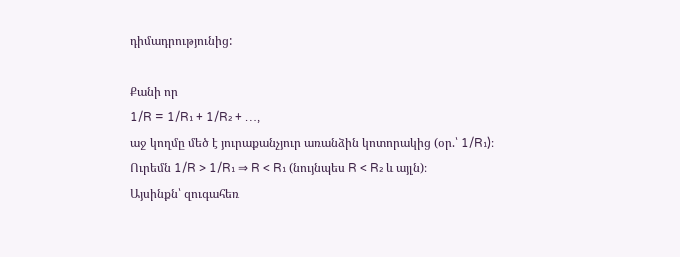դիմադրությունից:

Քանի որ
1/R = 1/R₁ + 1/R₂ + …,
աջ կողմը մեծ է յուրաքանչյուր առանձին կոտորակից (օր.՝ 1/R₁)։
Ուրեմն 1/R > 1/R₁ ⇒ R < R₁ (նույնպես R < R₂ և այլն)։
Այսինքն՝ զուգահեռ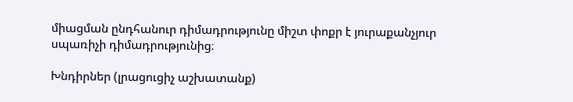միացման ընդհանուր դիմադրությունը միշտ փոքր է յուրաքանչյուր սպառիչի դիմադրությունից։

Խնդիրներ (լրացուցիչ աշխատանք)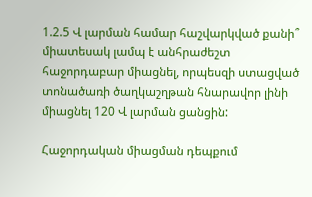1.2.5 Վ լարման համար հաշվարկված քանի՞ միատեսակ լամպ է անհրաժեշտ հաջորդաբար միացնել, որպեսզի ստացված տոնածառի ծաղկաշղթան հնարավոր լինի միացնել 120 Վ լարման ցանցին:

Հաջորդական միացման դեպքում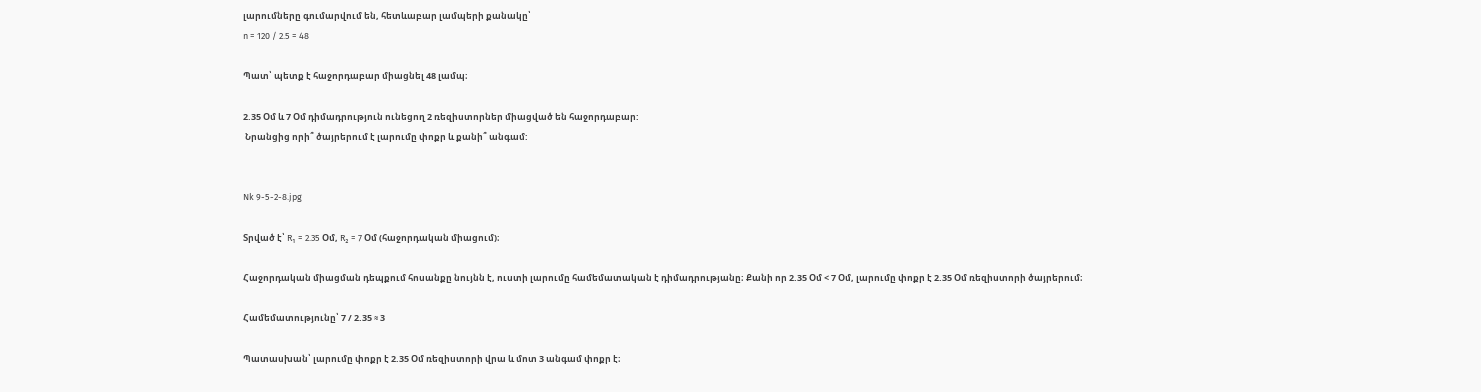լարումները գումարվում են, հետևաբար լամպերի քանակը՝
n = 120 / 2.5 = 48

Պատ՝ պետք է հաջորդաբար միացնել 48 լամպ։

2.35 Օմ և 7 Օմ դիմադրություն ունեցող 2 ռեզիստորներ միացված են հաջորդաբար:
 Նրանցից որի՞ ծայրերում է լարումը փոքր և քանի՞ անգամ:


Nk 9-5-2-8.jpg

Տրված է՝ R₁ = 2.35 Օմ, R₂ = 7 Օմ (հաջորդական միացում)։

Հաջորդական միացման դեպքում հոսանքը նույնն է, ուստի լարումը համեմատական է դիմադրությանը։ Քանի որ 2.35 Օմ < 7 Օմ, լարումը փոքր է 2.35 Օմ ռեզիստորի ծայրերում։

Համեմատությունը՝ 7 / 2.35 ≈ 3

Պատասխան՝ լարումը փոքր է 2.35 Օմ ռեզիստորի վրա և մոտ 3 անգամ փոքր է։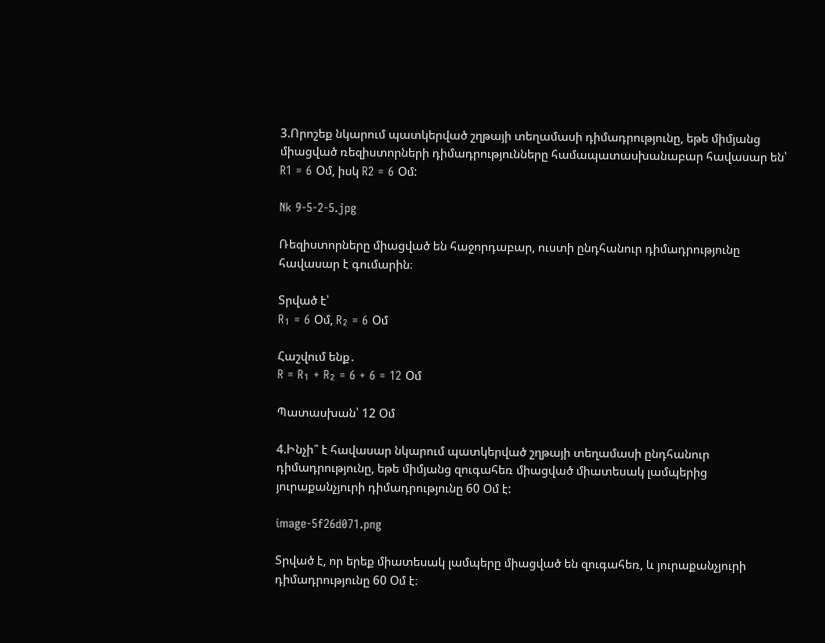3.Որոշեք նկարում պատկերված շղթայի տեղամասի դիմադրությունը, եթե միմյանց միացված ռեզիստորների դիմադրությունները համապատասխանաբար հավասար են՝ R1 = 6 Օմ, իսկ R2 = 6 Օմ:

Nk 9-5-2-5.jpg

Ռեզիստորները միացված են հաջորդաբար, ուստի ընդհանուր դիմադրությունը հավասար է գումարին։

Տրված է՝
R₁ = 6 Օմ, R₂ = 6 Օմ

Հաշվում ենք․
R = R₁ + R₂ = 6 + 6 = 12 Օմ

Պատասխան՝ 12 Օմ

4.Ինչի՞ է հավասար նկարում պատկերված շղթայի տեղամասի ընդհանուր դիմադրությունը, եթե միմյանց զուգահեռ միացված միատեսակ լամպերից յուրաքանչյուրի դիմադրությունը 60 Օմ է:

image-5f26d071.png

Տրված է, որ երեք միատեսակ լամպերը միացված են զուգահեռ, և յուրաքանչյուրի դիմադրությունը 60 Օմ է։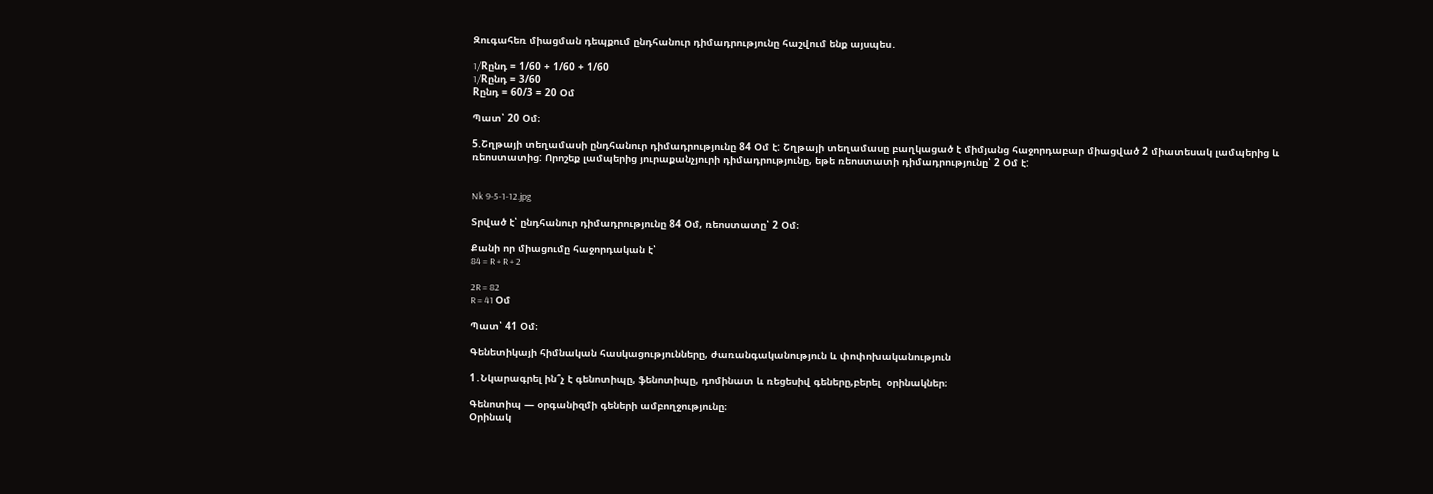Զուգահեռ միացման դեպքում ընդհանուր դիմադրությունը հաշվում ենք այսպես․

1/Rընդ = 1/60 + 1/60 + 1/60
1/Rընդ = 3/60
Rընդ = 60/3 = 20 Օմ

Պատ՝ 20 Օմ։

5.Շղթայի տեղամասի ընդհանուր դիմադրությունը 84 Օմ է: Շղթայի տեղամասը բաղկացած է միմյանց հաջորդաբար միացված 2 միատեսակ լամպերից և ռեոստատից: Որոշեք լամպերից յուրաքանչյուրի դիմադրությունը, եթե ռեոստատի դիմադրությունը՝ 2 Օմ է:


Nk 9-5-1-12.jpg

Տրված է՝ ընդհանուր դիմադրությունը 84 Օմ, ռեոստատը՝ 2 Օմ։

Քանի որ միացումը հաջորդական է՝
84 = R + R + 2

2R = 82
R = 41 Օմ

Պատ՝ 41 Օմ։

Գենետիկայի հիմնական հասկացությունները, ժառանգականություն և փոփոխականություն

1․Նկարագրել ին՞չ է գենոտիպը, ֆենոտիպը, դոմինատ և ռեցեսիվ գեները,բերել  օրինակներ։

Գենոտիպ — օրգանիզմի գեների ամբողջությունը։
Օրինակ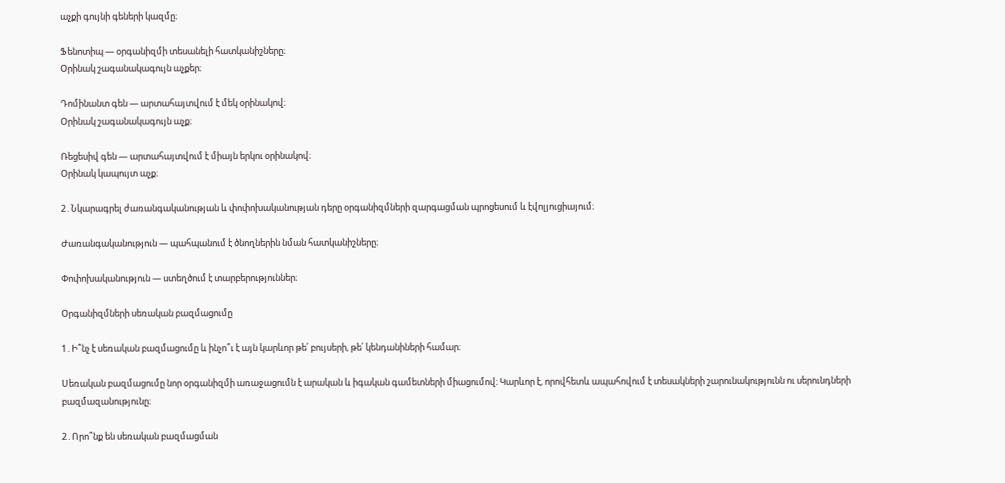աչքի գույնի գեների կազմը։

Ֆենոտիպ — օրգանիզմի տեսանելի հատկանիշները։
Օրինակ շագանակագույն աչքեր։

Դոմինանտ գեն — արտահայտվում է մեկ օրինակով։
Օրինակ շագանակագույն աչք։

Ռեցեսիվ գեն — արտահայտվում է միայն երկու օրինակով։
Օրինակ կապույտ աչք։

2․Նկարագրել ժառանգականության և փոփոխականության դերը օրգանիզմների զարգացման պրոցեսում և էվոլյուցիայում։

Ժառանգականություն — պահպանում է ծնողներին նման հատկանիշները։

Փոփոխականություն — ստեղծում է տարբերություններ։

Օրգանիզմների սեռական բազմացումը

1․Ի՞նչ է սեռական բազմացումը և ինչո՞ւ է այն կարևոր թե՛ բույսերի, թե՛ կենդանիների համար։

Սեռական բազմացումը նոր օրգանիզմի առաջացումն է արական և իգական գամետների միացումով։ Կարևոր է, որովհետև ապահովում է տեսակների շարունակությունն ու սերունդների բազմազանությունը։

2․Որո՞նք են սեռական բազմացման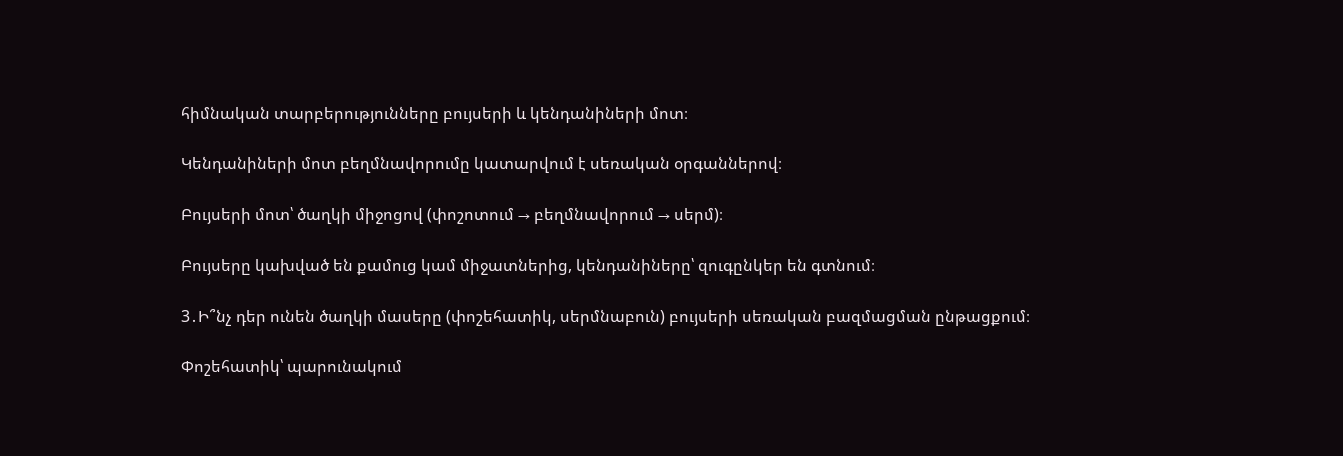հիմնական տարբերությունները բույսերի և կենդանիների մոտ։

Կենդանիների մոտ բեղմնավորումը կատարվում է սեռական օրգաններով։

Բույսերի մոտ՝ ծաղկի միջոցով (փոշոտում → բեղմնավորում → սերմ)։

Բույսերը կախված են քամուց կամ միջատներից, կենդանիները՝ զուգընկեր են գտնում։

3․Ի՞նչ դեր ունեն ծաղկի մասերը (փոշեհատիկ, սերմնաբուն) բույսերի սեռական բազմացման ընթացքում։

Փոշեհատիկ՝ պարունակում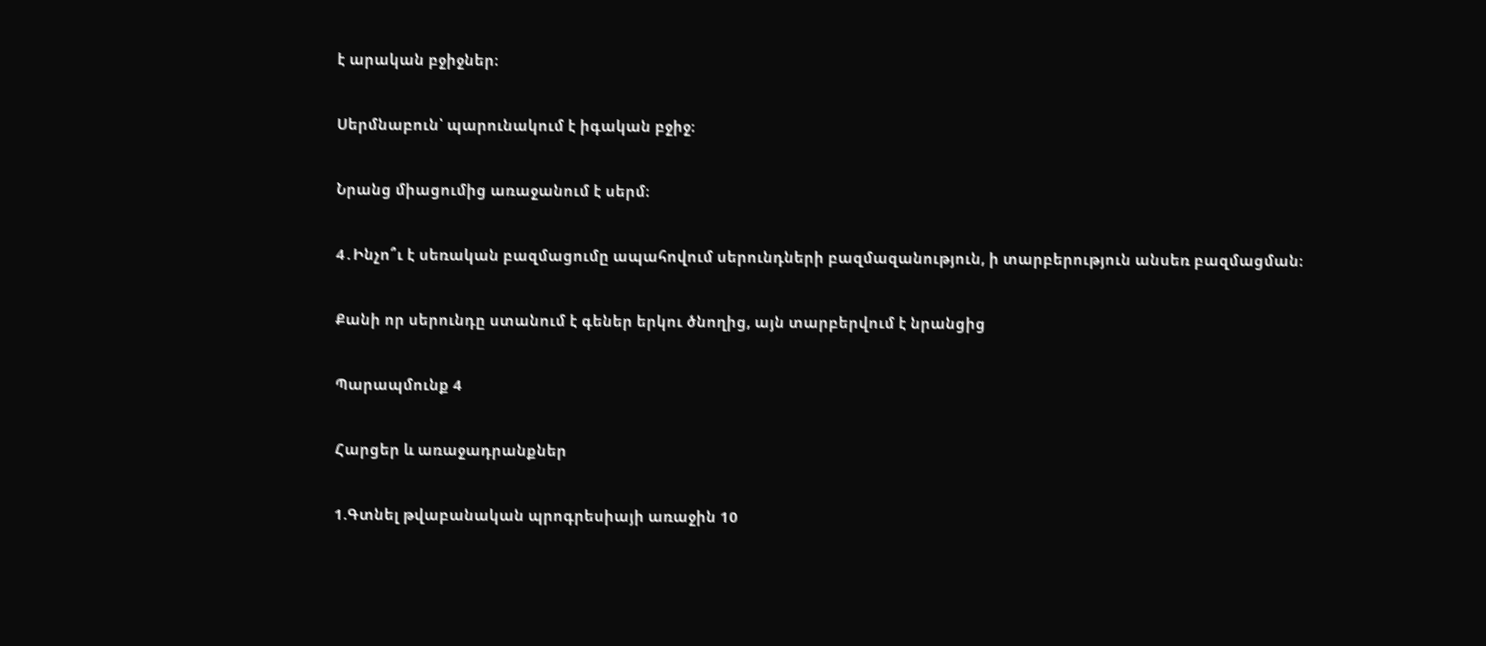է արական բջիջներ։

Սերմնաբուն՝ պարունակում է իգական բջիջ։

Նրանց միացումից առաջանում է սերմ։

4․Ինչո՞ւ է սեռական բազմացումը ապահովում սերունդների բազմազանություն, ի տարբերություն անսեռ բազմացման։

Քանի որ սերունդը ստանում է գեներ երկու ծնողից, այն տարբերվում է նրանցից

Պարապմունք 4

Հարցեր և առաջադրանքներ

1.Գտնել թվաբանական պրոգրեսիայի առաջին 10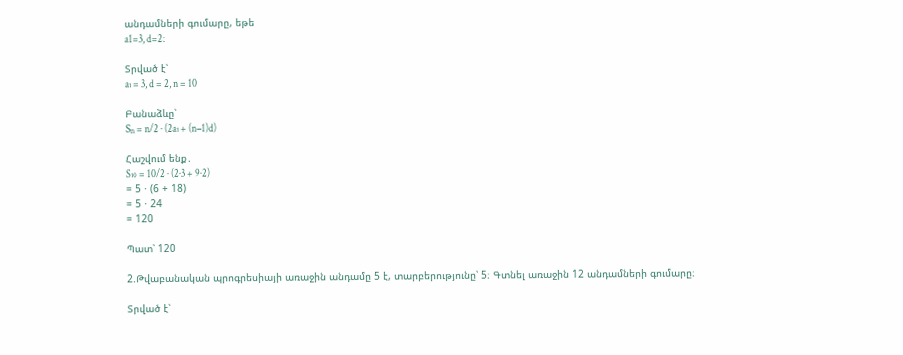անդամների գումարը, եթե
a1=3, d=2։

Տրված է՝
a₁ = 3, d = 2, n = 10

Բանաձևը՝
Sₙ = n/2 · (2a₁ + (n−1)d)

Հաշվում ենք․
S₁₀ = 10/2 · (2·3 + 9·2)
= 5 · (6 + 18)
= 5 · 24
= 120

Պատ՝ 120

2.Թվաբանական պրոգրեսիայի առաջին անդամը 5 է, տարբերությունը՝ 5։ Գտնել առաջին 12 անդամների գումարը։

Տրված է՝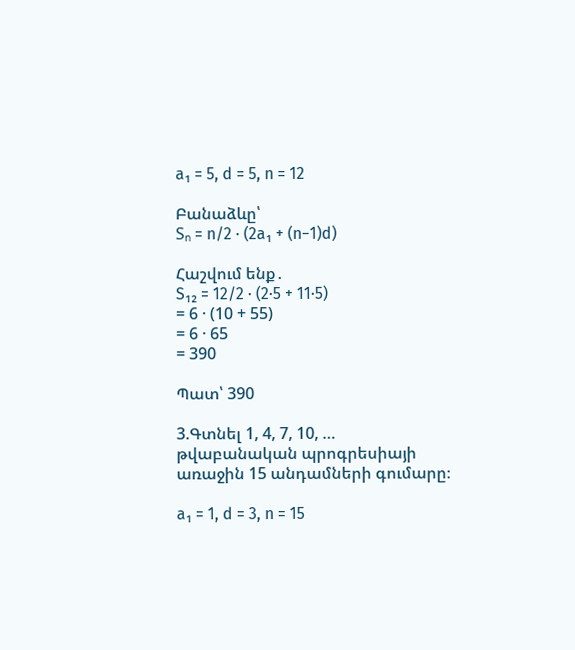a₁ = 5, d = 5, n = 12

Բանաձևը՝
Sₙ = n/2 · (2a₁ + (n−1)d)

Հաշվում ենք․
S₁₂ = 12/2 · (2·5 + 11·5)
= 6 · (10 + 55)
= 6 · 65
= 390

Պատ՝ 390

3.Գտնել 1, 4, 7, 10, … թվաբանական պրոգրեսիայի առաջին 15 անդամների գումարը։

a₁ = 1, d = 3, n = 15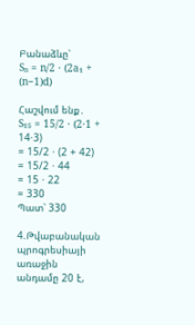Բանաձևը՝
Sₙ = n/2 · (2a₁ + (n−1)d)

Հաշվում ենք․
S₁₅ = 15/2 · (2·1 + 14·3)
= 15/2 · (2 + 42)
= 15/2 · 44
= 15 · 22
= 330
Պատ՝ 330

4.Թվաբանական պրոգրեսիայի առաջին անդամը 20 է,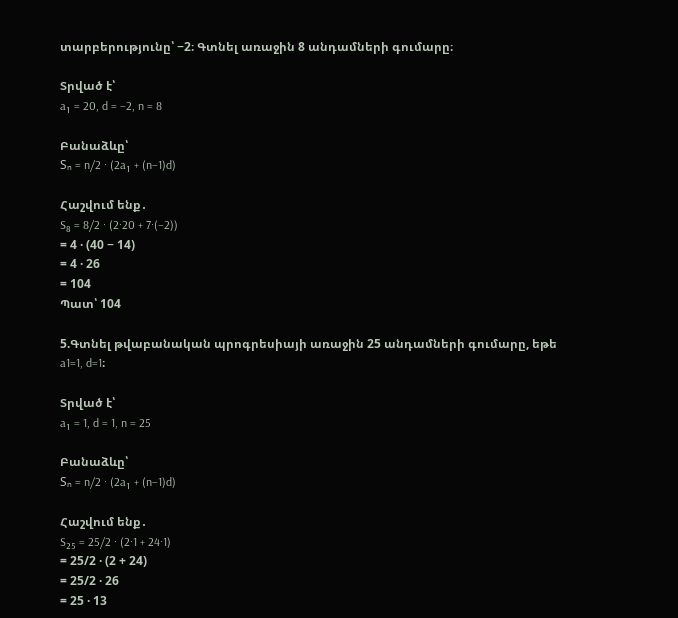տարբերությունը՝ −2։ Գտնել առաջին 8 անդամների գումարը։

Տրված է՝
a₁ = 20, d = −2, n = 8

Բանաձևը՝
Sₙ = n/2 · (2a₁ + (n−1)d)

Հաշվում ենք․
S₈ = 8/2 · (2·20 + 7·(−2))
= 4 · (40 − 14)
= 4 · 26
= 104
Պատ՝ 104

5.Գտնել թվաբանական պրոգրեսիայի առաջին 25 անդամների գումարը, եթե
a1=1, d=1։

Տրված է՝
a₁ = 1, d = 1, n = 25

Բանաձևը՝
Sₙ = n/2 · (2a₁ + (n−1)d)

Հաշվում ենք․
S₂₅ = 25/2 · (2·1 + 24·1)
= 25/2 · (2 + 24)
= 25/2 · 26
= 25 · 13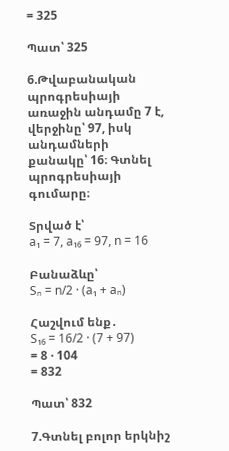= 325

Պատ՝ 325

6.Թվաբանական պրոգրեսիայի առաջին անդամը 7 է, վերջինը՝ 97, իսկ անդամների քանակը՝ 16։ Գտնել պրոգրեսիայի գումարը։

Տրված է՝
a₁ = 7, a₁₆ = 97, n = 16

Բանաձևը՝
Sₙ = n/2 · (a₁ + aₙ)

Հաշվում ենք․
S₁₆ = 16/2 · (7 + 97)
= 8 · 104
= 832

Պատ՝ 832

7.Գտնել բոլոր երկնիշ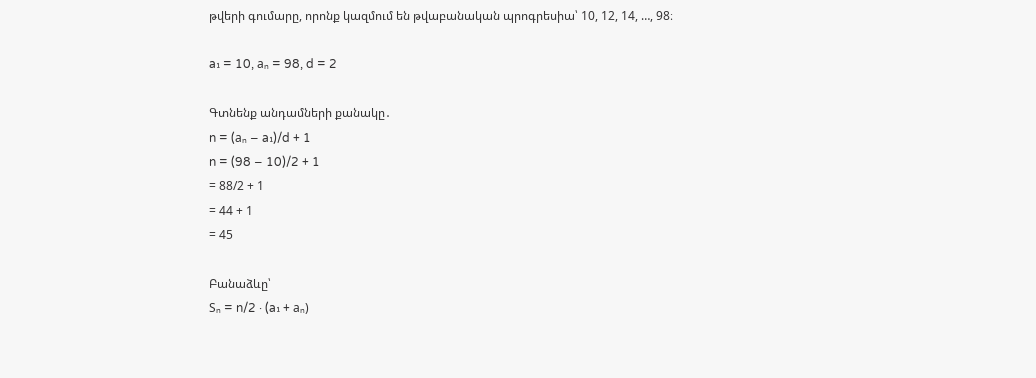թվերի գումարը, որոնք կազմում են թվաբանական պրոգրեսիա՝ 10, 12, 14, …, 98։

a₁ = 10, aₙ = 98, d = 2

Գտնենք անդամների քանակը․
n = (aₙ − a₁)/d + 1
n = (98 − 10)/2 + 1
= 88/2 + 1
= 44 + 1
= 45

Բանաձևը՝
Sₙ = n/2 · (a₁ + aₙ)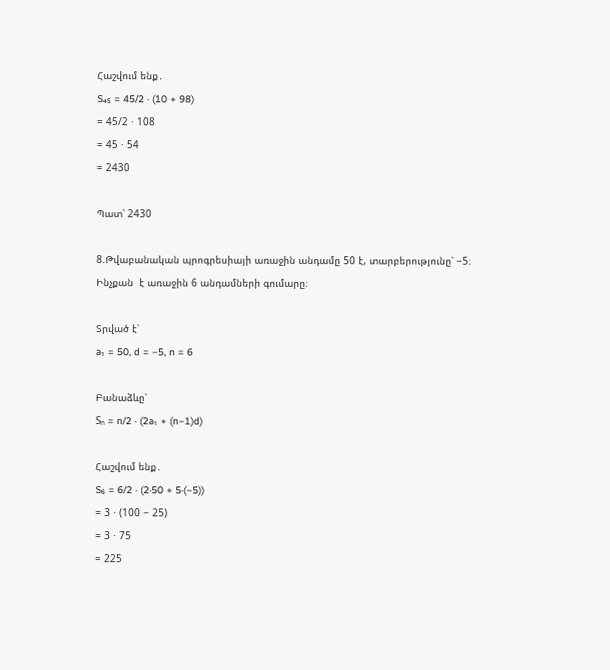Հաշվում ենք․
S₄₅ = 45/2 · (10 + 98)
= 45/2 · 108
= 45 · 54
= 2430

Պատ՝ 2430

8.Թվաբանական պրոգրեսիայի առաջին անդամը 50 է, տարբերությունը՝ −5։ Ինչքան  է առաջին 6 անդամների գումարը։

Տրված է՝
a₁ = 50, d = −5, n = 6

Բանաձևը՝
Sₙ = n/2 · (2a₁ + (n−1)d)

Հաշվում ենք․
S₆ = 6/2 · (2·50 + 5·(−5))
= 3 · (100 − 25)
= 3 · 75
= 225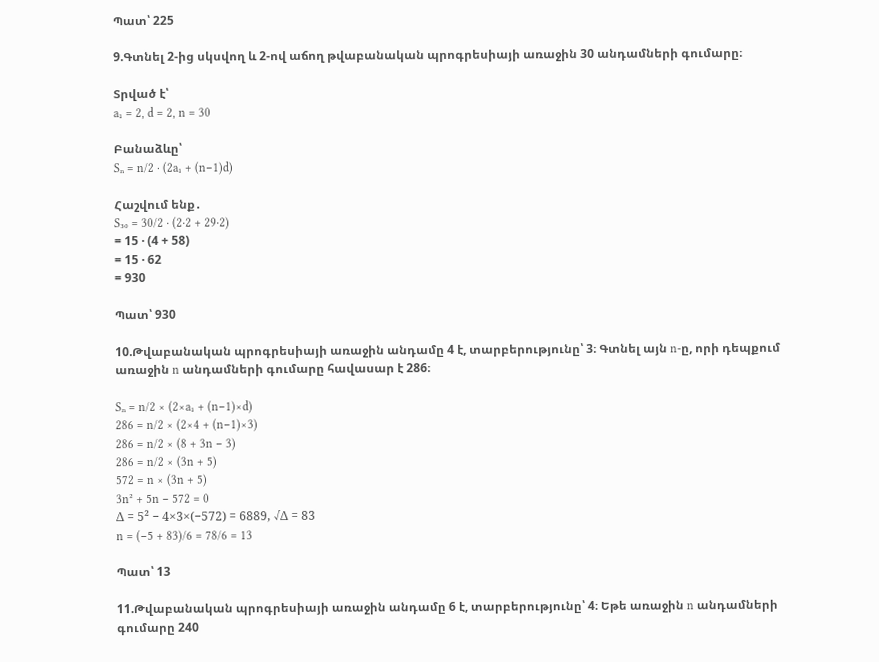Պատ՝ 225

9.Գտնել 2-ից սկսվող և 2-ով աճող թվաբանական պրոգրեսիայի առաջին 30 անդամների գումարը։

Տրված է՝
a₁ = 2, d = 2, n = 30

Բանաձևը՝
Sₙ = n/2 · (2a₁ + (n−1)d)

Հաշվում ենք․
S₃₀ = 30/2 · (2·2 + 29·2)
= 15 · (4 + 58)
= 15 · 62
= 930

Պատ՝ 930

10.Թվաբանական պրոգրեսիայի առաջին անդամը 4 է, տարբերությունը՝ 3։ Գտնել այն n-ը, որի դեպքում առաջին n անդամների գումարը հավասար է 286։

Sₙ = n/2 × (2×a₁ + (n−1)×d)
286 = n/2 × (2×4 + (n−1)×3)
286 = n/2 × (8 + 3n − 3)
286 = n/2 × (3n + 5)
572 = n × (3n + 5)
3n² + 5n − 572 = 0
Δ = 5² − 4×3×(−572) = 6889, √Δ = 83
n = (−5 + 83)/6 = 78/6 = 13

Պատ՝ 13

11.Թվաբանական պրոգրեսիայի առաջին անդամը 6 է, տարբերությունը՝ 4։ Եթե առաջին n անդամների գումարը 240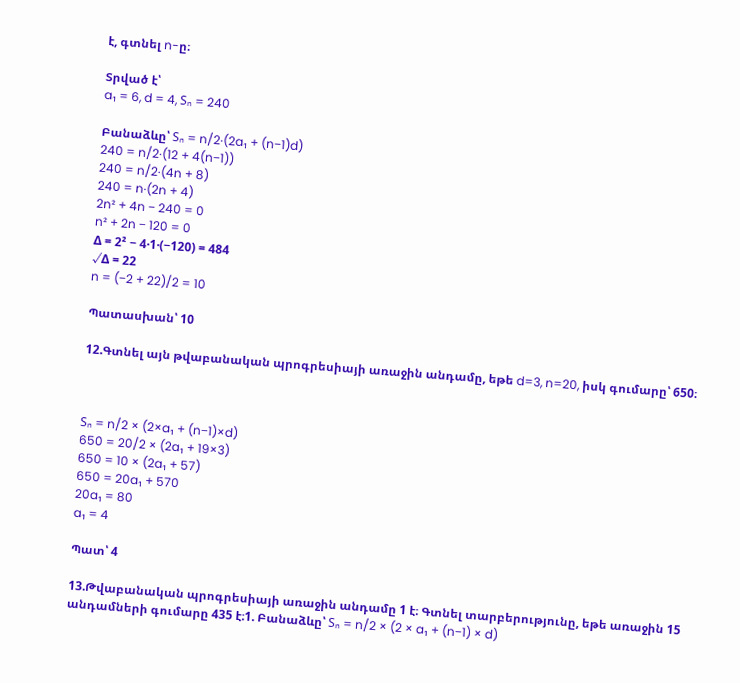է, գտնել n-ը։

Տրված է՝
a₁ = 6, d = 4, Sₙ = 240

Բանաձևը՝ Sₙ = n/2·(2a₁ + (n−1)d)
240 = n/2·(12 + 4(n−1))
240 = n/2·(4n + 8)
240 = n·(2n + 4)
2n² + 4n − 240 = 0
n² + 2n − 120 = 0
Δ = 2² − 4·1·(−120) = 484
√Δ = 22
n = (−2 + 22)/2 = 10

Պատասխան՝ 10

12.Գտնել այն թվաբանական պրոգրեսիայի առաջին անդամը, եթե d=3, n=20, իսկ գումարը՝ 650։



Sₙ = n/2 × (2×a₁ + (n−1)×d)
650 = 20/2 × (2a₁ + 19×3)
650 = 10 × (2a₁ + 57)
650 = 20a₁ + 570
20a₁ = 80
a₁ = 4

Պատ՝ 4

13.Թվաբանական պրոգրեսիայի առաջին անդամը 1 է։ Գտնել տարբերությունը, եթե առաջին 15 անդամների գումարը 435 է։1. Բանաձևը՝ Sₙ = n/2 × (2 × a₁ + (n−1) × d)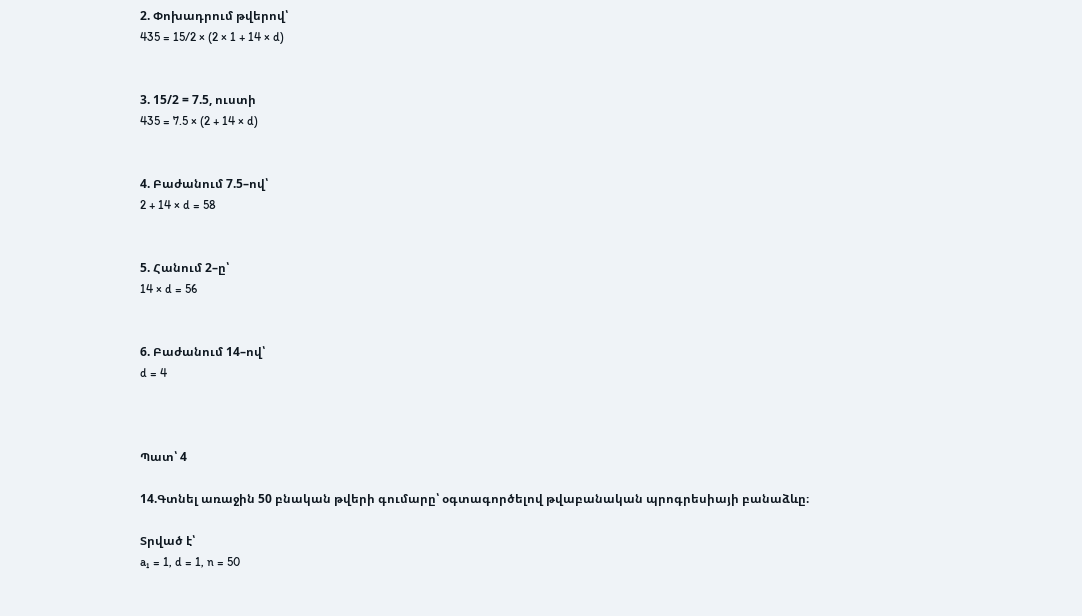2. Փոխադրում թվերով՝
435 = 15/2 × (2 × 1 + 14 × d)


3. 15/2 = 7.5, ուստի
435 = 7.5 × (2 + 14 × d)


4. Բաժանում 7.5–ով՝
2 + 14 × d = 58


5. Հանում 2–ը՝
14 × d = 56


6. Բաժանում 14–ով՝
d = 4



Պատ՝ 4

14.Գտնել առաջին 50 բնական թվերի գումարը՝ օգտագործելով թվաբանական պրոգրեսիայի բանաձևը։

Տրված է՝
a₁ = 1, d = 1, n = 50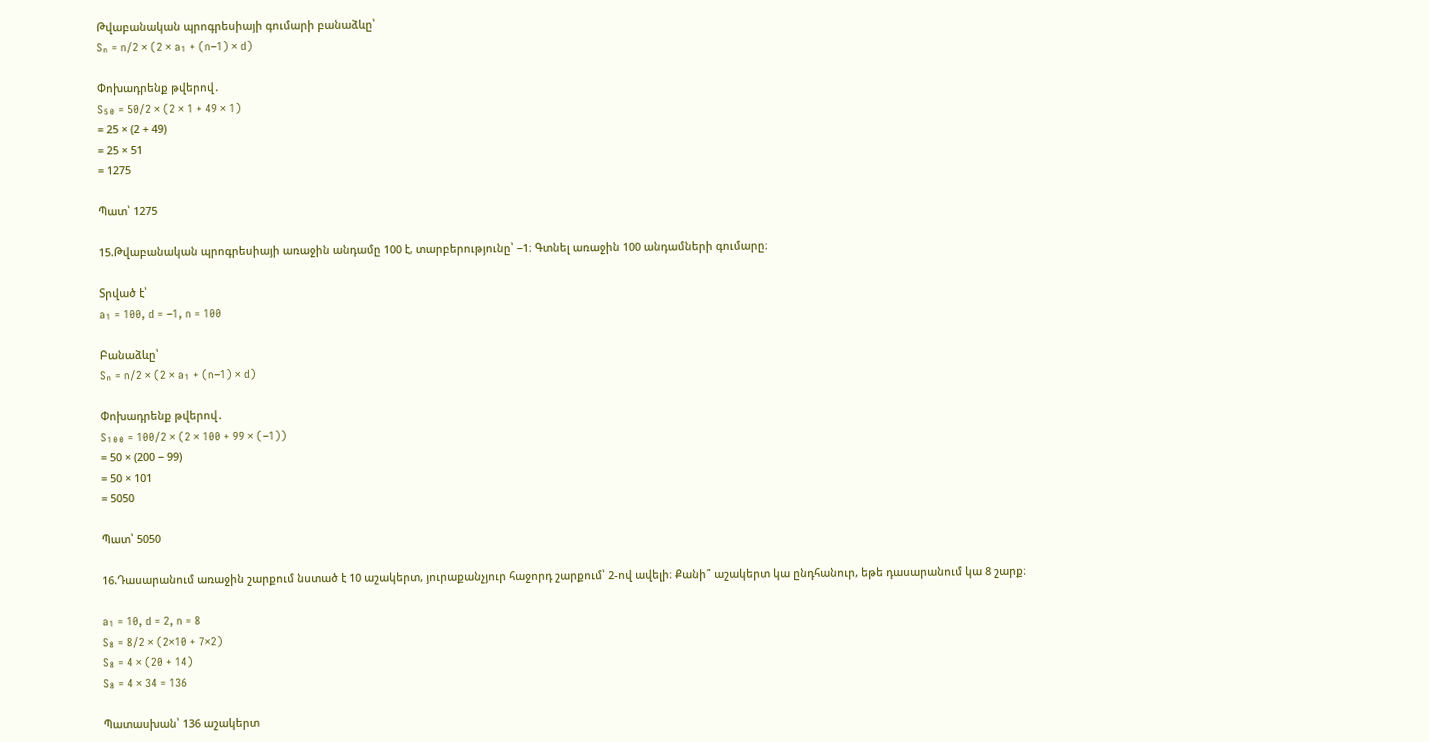Թվաբանական պրոգրեսիայի գումարի բանաձևը՝
Sₙ = n/2 × (2 × a₁ + (n−1) × d)

Փոխադրենք թվերով․
S₅₀ = 50/2 × (2 × 1 + 49 × 1)
= 25 × (2 + 49)
= 25 × 51
= 1275

Պատ՝ 1275

15.Թվաբանական պրոգրեսիայի առաջին անդամը 100 է, տարբերությունը՝ −1։ Գտնել առաջին 100 անդամների գումարը։

Տրված է՝
a₁ = 100, d = −1, n = 100

Բանաձևը՝
Sₙ = n/2 × (2 × a₁ + (n−1) × d)

Փոխադրենք թվերով․
S₁₀₀ = 100/2 × (2 × 100 + 99 × (−1))
= 50 × (200 − 99)
= 50 × 101
= 5050

Պատ՝ 5050

16.Դասարանում առաջին շարքում նստած է 10 աշակերտ, յուրաքանչյուր հաջորդ շարքում՝ 2-ով ավելի։ Քանի՞ աշակերտ կա ընդհանուր, եթե դասարանում կա 8 շարք։

a₁ = 10, d = 2, n = 8
S₈ = 8/2 × (2×10 + 7×2)
S₈ = 4 × (20 + 14)
S₈ = 4 × 34 = 136

Պատասխան՝ 136 աշակերտ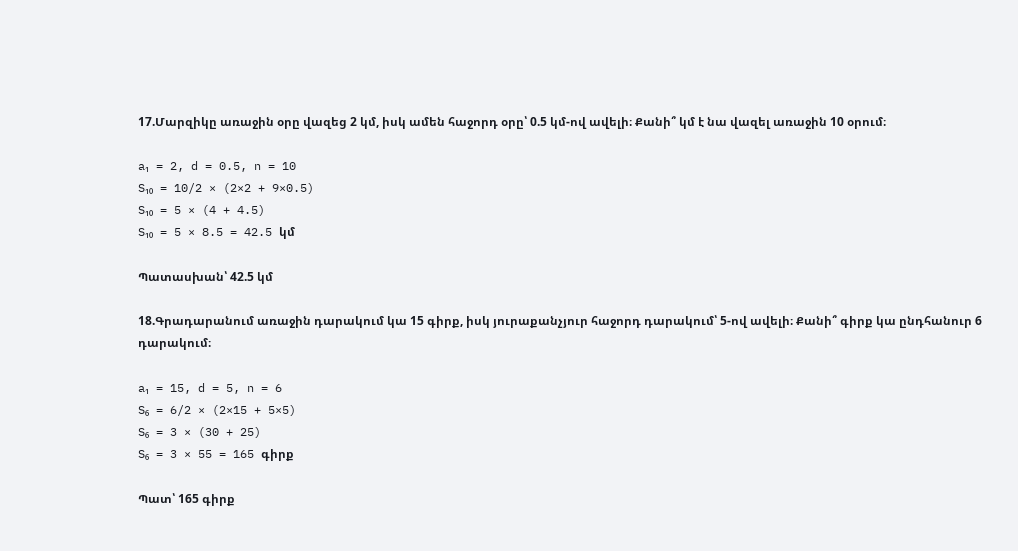17.Մարզիկը առաջին օրը վազեց 2 կմ, իսկ ամեն հաջորդ օրը՝ 0.5 կմ-ով ավելի։ Քանի՞ կմ է նա վազել առաջին 10 օրում։

a₁ = 2, d = 0.5, n = 10
S₁₀ = 10/2 × (2×2 + 9×0.5)
S₁₀ = 5 × (4 + 4.5)
S₁₀ = 5 × 8.5 = 42.5 կմ

Պատասխան՝ 42.5 կմ

18.Գրադարանում առաջին դարակում կա 15 գիրք, իսկ յուրաքանչյուր հաջորդ դարակում՝ 5-ով ավելի։ Քանի՞ գիրք կա ընդհանուր 6 դարակում։

a₁ = 15, d = 5, n = 6
S₆ = 6/2 × (2×15 + 5×5)
S₆ = 3 × (30 + 25)
S₆ = 3 × 55 = 165 գիրք

Պատ՝ 165 գիրք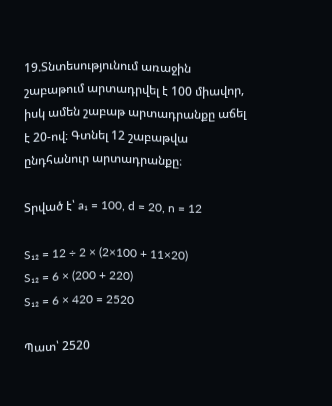19.Տնտեսությունում առաջին շաբաթում արտադրվել է 100 միավոր, իսկ ամեն շաբաթ արտադրանքը աճել է 20-ով։ Գտնել 12 շաբաթվա ընդհանուր արտադրանքը։

Տրված է՝ a₁ = 100, d = 20, n = 12

S₁₂ = 12 ÷ 2 × (2×100 + 11×20)
S₁₂ = 6 × (200 + 220)
S₁₂ = 6 × 420 = 2520

Պատ՝ 2520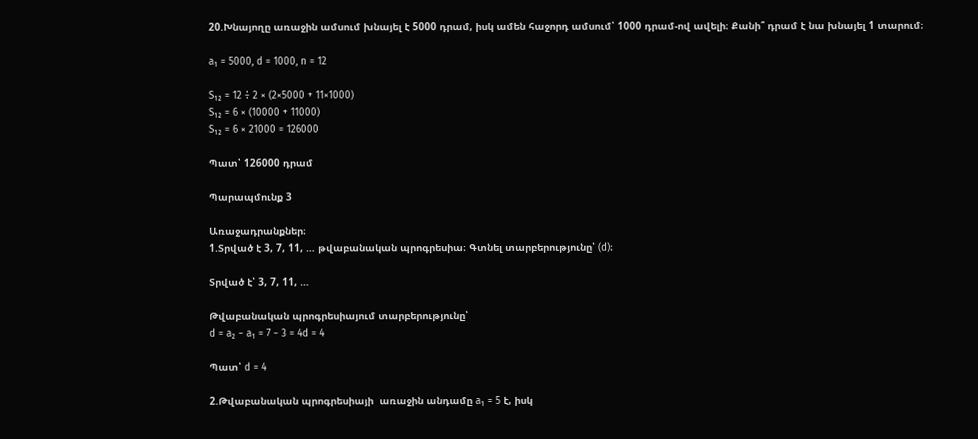20.Խնայողը առաջին ամսում խնայել է 5000 դրամ, իսկ ամեն հաջորդ ամսում՝ 1000 դրամ-ով ավելի։ Քանի՞ դրամ է նա խնայել 1 տարում։

a₁ = 5000, d = 1000, n = 12

S₁₂ = 12 ÷ 2 × (2×5000 + 11×1000)
S₁₂ = 6 × (10000 + 11000)
S₁₂ = 6 × 21000 = 126000

Պատ՝ 126000 դրամ

Պարապմունք 3

Առաջադրանքներ։
1.Տրված է 3, 7, 11, … թվաբանական պրոգրեսիա։ Գտնել տարբերությունը՝ (d)։

Տրված է՝ 3, 7, 11, …

Թվաբանական պրոգրեսիայում տարբերությունը՝
d = a₂ − a₁ = 7 − 3 = 4d = 4

Պատ՝ d = 4

2.Թվաբանական պրոգրեսիայի  առաջին անդամը a₁ = 5 է, իսկ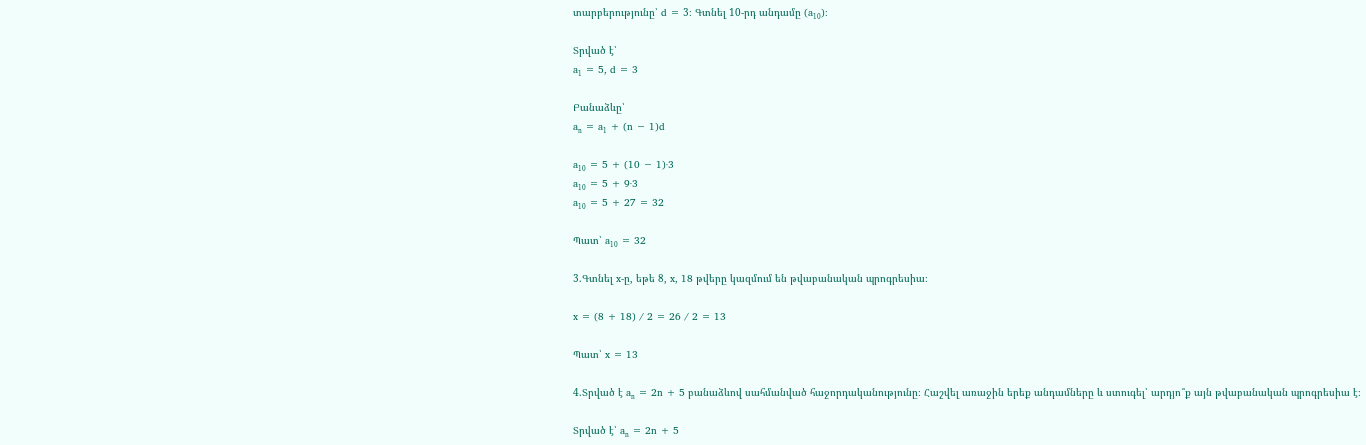տարբերությունը՝ d = 3։ Գտնել 10-րդ անդամը (a₁₀)։

Տրված է՝
a₁ = 5, d = 3

Բանաձևը՝
aₙ = a₁ + (n − 1)d

a₁₀ = 5 + (10 − 1)·3
a₁₀ = 5 + 9·3
a₁₀ = 5 + 27 = 32

Պատ՝ a₁₀ = 32

3.Գտնել x-ը, եթե 8, x, 18 թվերը կազմում են թվաբանական պրոգրեսիա։

x = (8 + 18) / 2 = 26 / 2 = 13

Պատ՝ x = 13

4.Տրված է aₙ = 2n + 5 բանաձևով սահմանված հաջորդականությունը։ Հաշվել առաջին երեք անդամները և ստուգել՝ արդյո՞ք այն թվաբանական պրոգրեսիա է։

Տրված է՝ aₙ = 2n + 5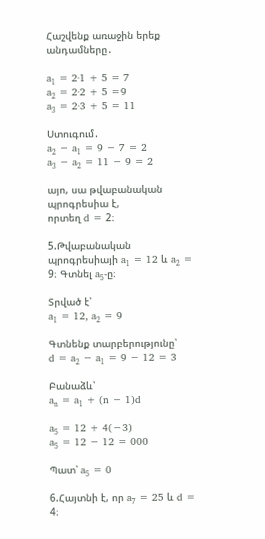Հաշվենք առաջին երեք անդամները․

a₁ = 2·1 + 5 = 7
a₂ = 2·2 + 5 =9
a₃ = 2·3 + 5 = 11

Ստուգում․
a₂ − a₁ = 9 − 7 = 2
a₃ − a₂ = 11 − 9 = 2

այո, սա թվաբանական պրոգրեսիա է,
որտեղ d = 2։

5.Թվաբանական պրոգրեսիայի a₁ = 12 և a₂ = 9։ Գտնել a₅-ը։

Տրված է՝
a₁ = 12, a₂ = 9

Գտնենք տարբերությունը՝
d = a₂ − a₁ = 9 − 12 = 3

Բանաձև՝
aₙ = a₁ + (n − 1)d

a₅ = 12 + 4(−3)
a₅ = 12 − 12 = 000

Պատ՝ a₅ = 0

6.Հայտնի է, որ a₇ = 25 և d = 4։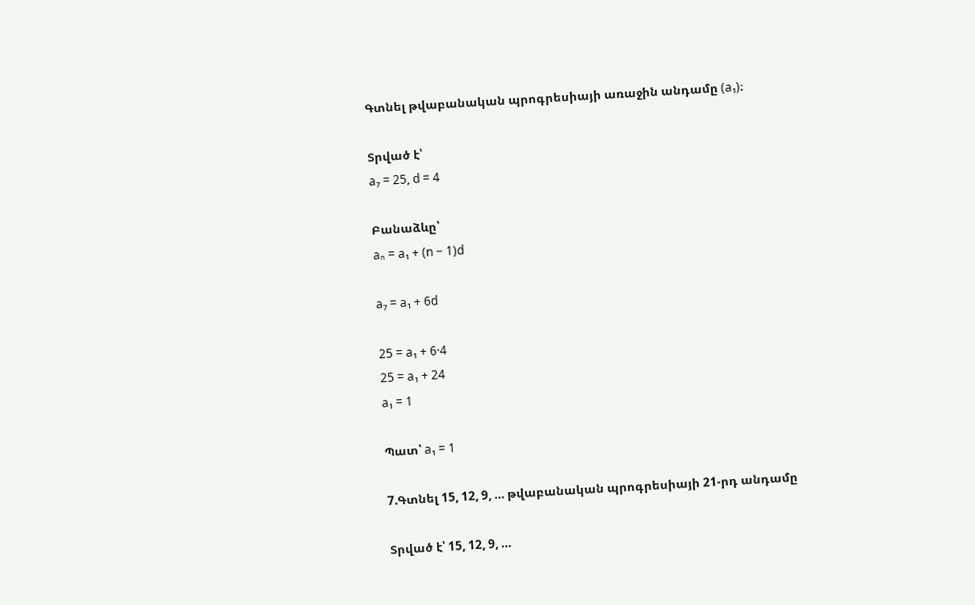Գտնել թվաբանական պրոգրեսիայի առաջին անդամը (a₁)։

Տրված է՝
a₇ = 25, d = 4

Բանաձևը՝
aₙ = a₁ + (n − 1)d

a₇ = a₁ + 6d

25 = a₁ + 6·4
25 = a₁ + 24
a₁ = 1

Պատ՝ a₁ = 1

7.Գտնել 15, 12, 9, … թվաբանական պրոգրեսիայի 21-րդ անդամը

Տրված է՝ 15, 12, 9, …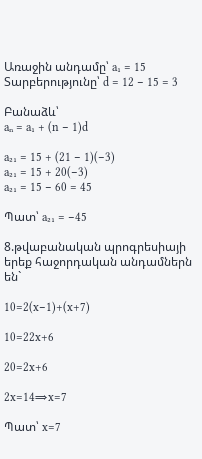Առաջին անդամը՝ a₁ = 15
Տարբերությունը՝ d = 12 − 15 = 3

Բանաձև՝
aₙ = a₁ + (n − 1)d

a₂₁ = 15 + (21 − 1)(−3)
a₂₁ = 15 + 20(−3)
a₂₁ = 15 − 60 = 45

Պատ՝ a₂₁ = −45

8.թվաբանական պրոգրեսիայի երեք հաջորդական անդամներն են`

10=2(x−1)+(x+7)

10=22x+6

20=2x+6

2x=14⇒x=7

Պատ՝ x=7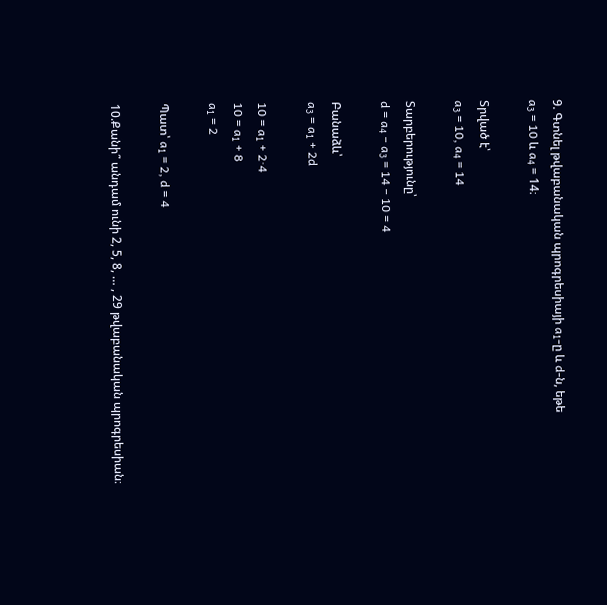9. Գտնել թվաբանական պրոգրեսիայի a₁-ը և d-ն, եթե
a₃ = 10 և a₄ = 14։

Տրված է՝
a₃ = 10, a₄ = 14

Տարբերությունը՝
d = a₄ − a₃ = 14 − 10 = 4

Բանաձև՝
a₃ = a₁ + 2d

10 = a₁ + 2·4
10 = a₁ + 8
a₁ = 2

Պատ՝ a₁ = 2, d = 4

10.Քանի՞ անդամ ունի 2, 5, 8, … , 29 թվաբանական պրոգրեսիան։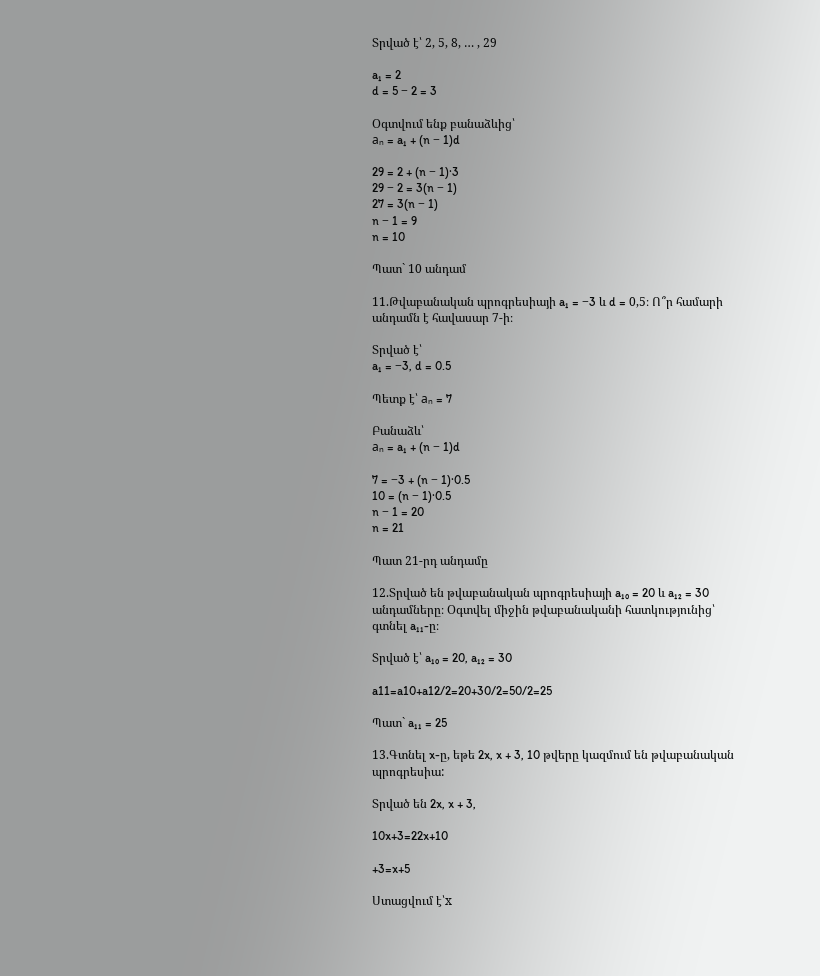Տրված է՝ 2, 5, 8, … , 29

a₁ = 2
d = 5 − 2 = 3

Օգտվում ենք բանաձևից՝
aₙ = a₁ + (n − 1)d

29 = 2 + (n − 1)·3
29 − 2 = 3(n − 1)
27 = 3(n − 1)
n − 1 = 9
n = 10

Պատ` 10 անդամ

11.Թվաբանական պրոգրեսիայի a₁ = −3 և d = 0,5։ Ո՞ր համարի անդամն է հավասար 7-ի։

Տրված է՝
a₁ = −3, d = 0.5

Պետք է՝ aₙ = 7

Բանաձև՝
aₙ = a₁ + (n − 1)d

7 = −3 + (n − 1)·0.5
10 = (n − 1)·0.5
n − 1 = 20
n = 21

Պատ 21-րդ անդամը

12.Տրված են թվաբանական պրոգրեսիայի a₁₀ = 20 և a₁₂ = 30 անդամները։ Օգտվել միջին թվաբանականի հատկությունից՝ գտնել a₁₁-ը։

Տրված է՝ a₁₀ = 20, a₁₂ = 30

a11=a10+a12/2=20+30/2=50/2=25

Պատ` a₁₁ = 25

13.Գտնել x-ը, եթե 2x, x + 3, 10 թվերը կազմում են թվաբանական պրոգրեսիա:

Տրված են 2x, x + 3,

10x+3=22x+10

+3=x+5

Ստացվում է՝x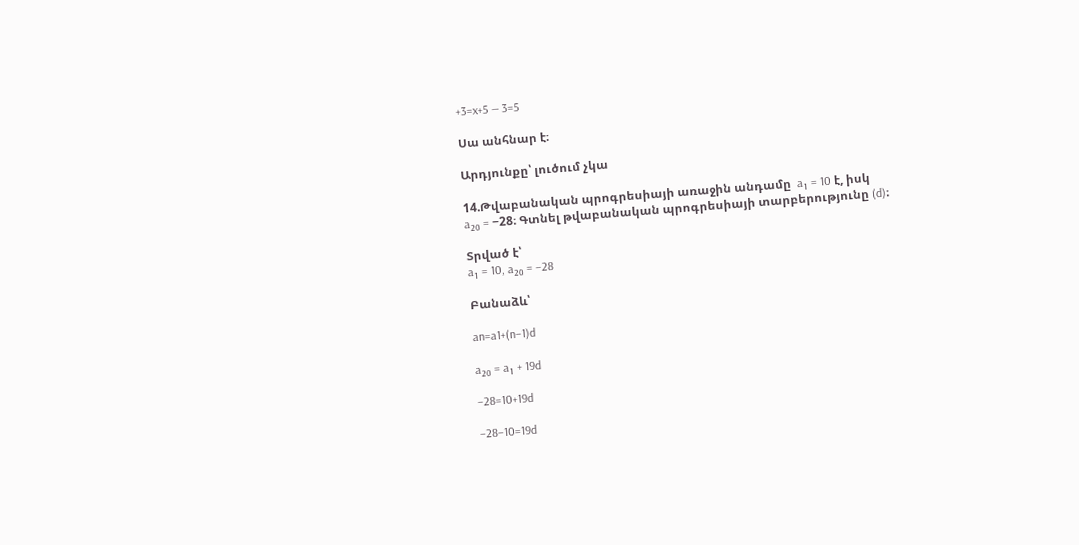+3=x+5 — 3=5

Սա անհնար է։

Արդյունքը՝ լուծում չկա

14.Թվաբանական պրոգրեսիայի առաջին անդամը  a₁ = 10 է, իսկ
a₂₀ = −28։ Գտնել թվաբանական պրոգրեսիայի տարբերությունը (d)։

Տրված է՝
a₁ = 10, a₂₀ = −28

Բանաձև՝

an=a1+(n−1)d

a₂₀ = a₁ + 19d

−28=10+19d

−28−10=19d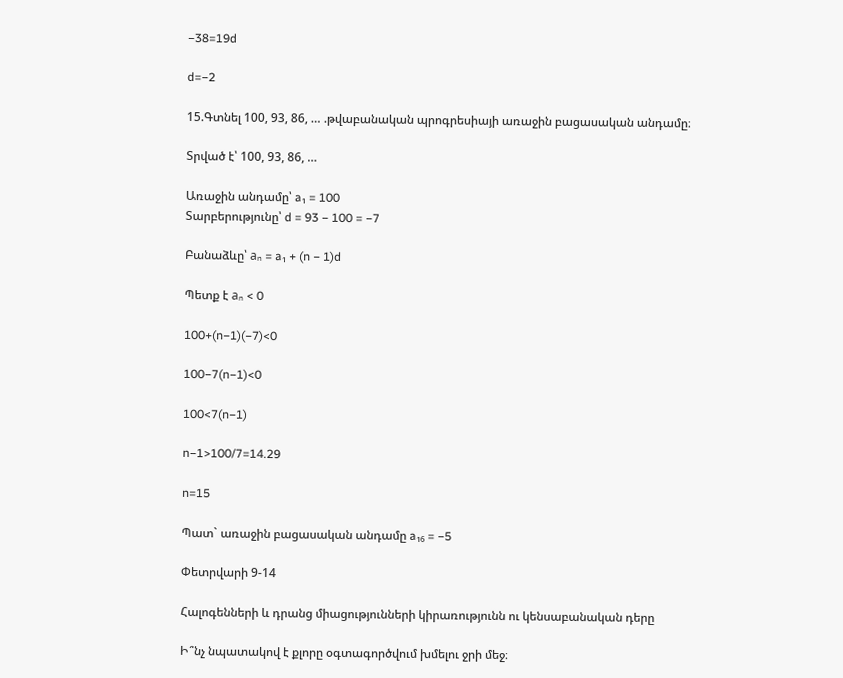−38=19d

d=−2

15.Գտնել 100, 93, 86, … .թվաբանական պրոգրեսիայի առաջին բացասական անդամը։

Տրված է՝ 100, 93, 86, …

Առաջին անդամը՝ a₁ = 100
Տարբերությունը՝ d = 93 − 100 = −7

Բանաձևը՝ aₙ = a₁ + (n − 1)d

Պետք է aₙ < 0

100+(n−1)(−7)<0

100−7(n−1)<0

100<7(n−1)

n−1>100/7=14.29

n=15

Պատ` առաջին բացասական անդամը a₁₆ = −5

Փետրվարի 9-14

Հալոգենների և դրանց միացությունների կիրառությունն ու կենսաբանական դերը

Ի՞նչ նպատակով է քլորը օգտագործվում խմելու ջրի մեջ։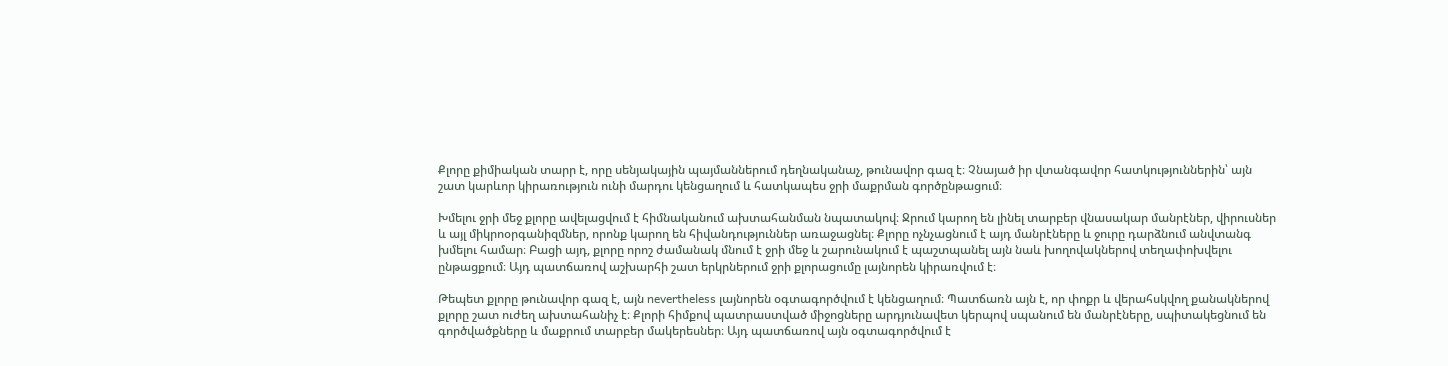Քլորը քիմիական տարր է, որը սենյակային պայմաններում դեղնականաչ, թունավոր գազ է։ Չնայած իր վտանգավոր հատկություններին՝ այն շատ կարևոր կիրառություն ունի մարդու կենցաղում և հատկապես ջրի մաքրման գործընթացում։

Խմելու ջրի մեջ քլորը ավելացվում է հիմնականում ախտահանման նպատակով։ Ջրում կարող են լինել տարբեր վնասակար մանրէներ, վիրուսներ և այլ միկրոօրգանիզմներ, որոնք կարող են հիվանդություններ առաջացնել։ Քլորը ոչնչացնում է այդ մանրէները և ջուրը դարձնում անվտանգ խմելու համար։ Բացի այդ, քլորը որոշ ժամանակ մնում է ջրի մեջ և շարունակում է պաշտպանել այն նաև խողովակներով տեղափոխվելու ընթացքում։ Այդ պատճառով աշխարհի շատ երկրներում ջրի քլորացումը լայնորեն կիրառվում է։

Թեպետ քլորը թունավոր գազ է, այն nevertheless լայնորեն օգտագործվում է կենցաղում։ Պատճառն այն է, որ փոքր և վերահսկվող քանակներով քլորը շատ ուժեղ ախտահանիչ է։ Քլորի հիմքով պատրաստված միջոցները արդյունավետ կերպով սպանում են մանրէները, սպիտակեցնում են գործվածքները և մաքրում տարբեր մակերեսներ։ Այդ պատճառով այն օգտագործվում է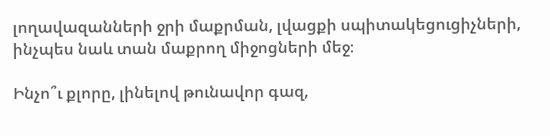լողավազանների ջրի մաքրման, լվացքի սպիտակեցուցիչների, ինչպես նաև տան մաքրող միջոցների մեջ։

Ինչո՞ւ քլորը, լինելով թունավոր գազ,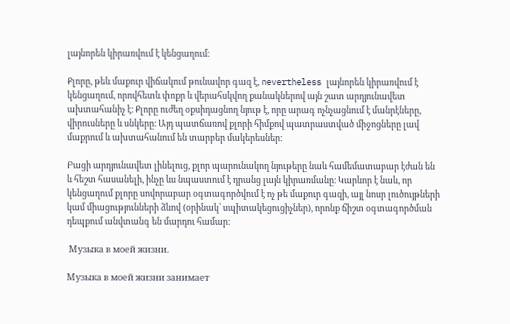լայնորեն կիրառվում է կենցաղում։

Քլորը, թեև մաքուր վիճակում թունավոր գազ է, nevertheless լայնորեն կիրառվում է կենցաղում, որովհետև փոքր և վերահսկվող քանակներով այն շատ արդյունավետ ախտահանիչ է։ Քլորը ուժեղ օքսիդացնող նյութ է, որը արագ ոչնչացնում է մանրէները, վիրուսները և սնկերը։ Այդ պատճառով քլորի հիմքով պատրաստված միջոցները լավ մաքրում և ախտահանում են տարբեր մակերեսներ։

Բացի արդյունավետ լինելուց, քլոր պարունակող նյութերը նաև համեմատաբար էժան են և հեշտ հասանելի, ինչը ևս նպաստում է դրանց լայն կիրառմանը։ Կարևոր է նաև, որ կենցաղում քլորը սովորաբար օգտագործվում է ոչ թե մաքուր գազի, այլ նոսր լուծույթների կամ միացությունների ձևով (օրինակ՝ սպիտակեցուցիչներ), որոնք ճիշտ օգտագործման դեպքում անվտանգ են մարդու համար։

 Музыка в моей жизни.

Музыка в моей жизни занимает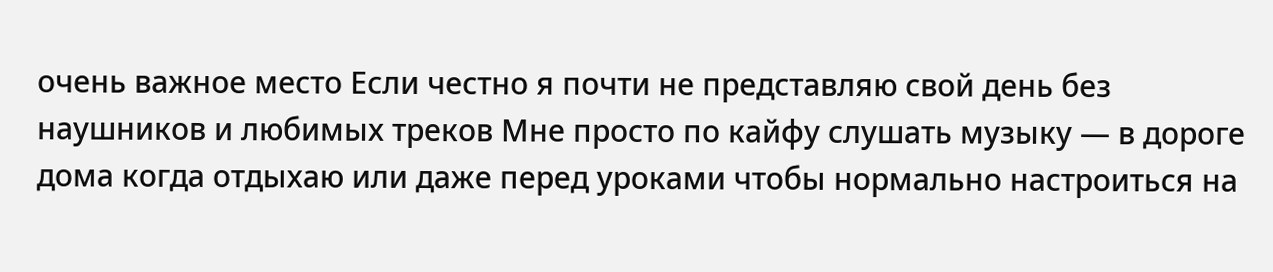очень важное место Если честно я почти не представляю свой день без наушников и любимых треков Мне просто по кайфу слушать музыку — в дороге дома когда отдыхаю или даже перед уроками чтобы нормально настроиться на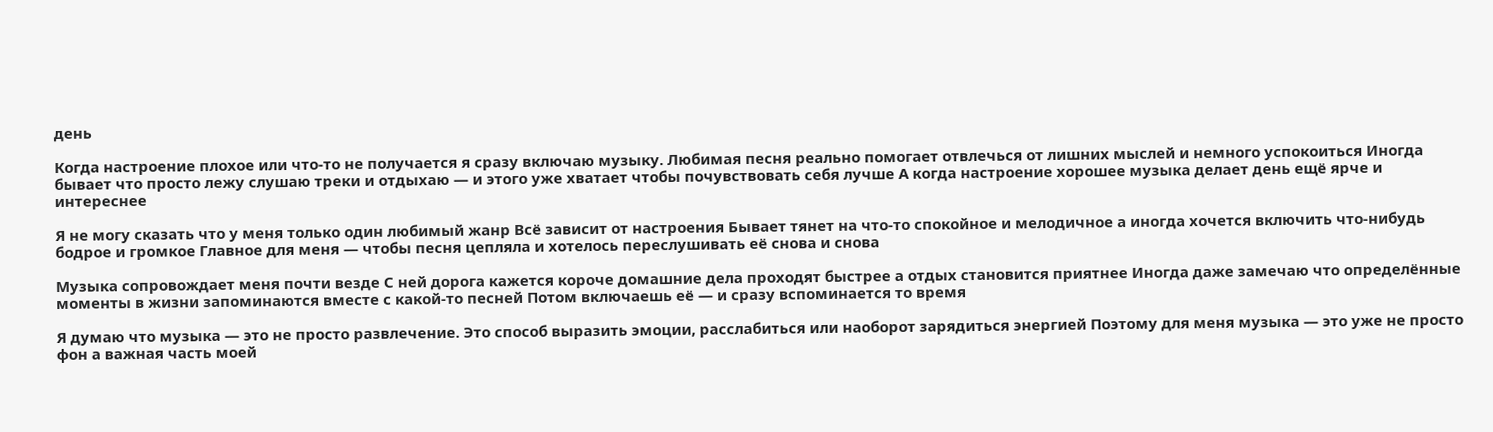день

Когда настроение плохое или что-то не получается я сразу включаю музыку. Любимая песня реально помогает отвлечься от лишних мыслей и немного успокоиться Иногда бывает что просто лежу слушаю треки и отдыхаю — и этого уже хватает чтобы почувствовать себя лучше А когда настроение хорошее музыка делает день ещё ярче и интереснее

Я не могу сказать что у меня только один любимый жанр Всё зависит от настроения Бывает тянет на что-то спокойное и мелодичное а иногда хочется включить что-нибудь бодрое и громкое Главное для меня — чтобы песня цепляла и хотелось переслушивать её снова и снова

Музыка сопровождает меня почти везде С ней дорога кажется короче домашние дела проходят быстрее а отдых становится приятнее Иногда даже замечаю что определённые моменты в жизни запоминаются вместе с какой-то песней Потом включаешь её — и сразу вспоминается то время

Я думаю что музыка — это не просто развлечение. Это способ выразить эмоции, расслабиться или наоборот зарядиться энергией Поэтому для меня музыка — это уже не просто фон а важная часть моей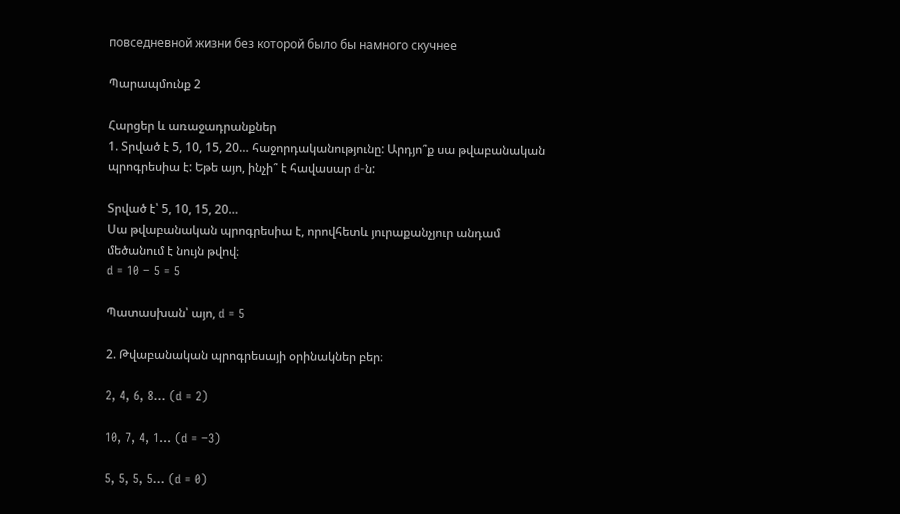повседневной жизни без которой было бы намного скучнее

Պարապմունք 2

Հարցեր և առաջադրանքներ
1. Տրված է 5, 10, 15, 20… հաջորդականությունը: Արդյո՞ք սա թվաբանական պրոգրեսիա է: Եթե այո, ինչի՞ է հավասար d-ն:

Տրված է՝ 5, 10, 15, 20…
Սա թվաբանական պրոգրեսիա է, որովհետև յուրաքանչյուր անդամ մեծանում է նույն թվով։
d = 10 − 5 = 5

Պատասխան՝ այո, d = 5

2. Թվաբանական պրոգրեսայի օրինակներ բեր։

2, 4, 6, 8… (d = 2)

10, 7, 4, 1… (d = −3)

5, 5, 5, 5… (d = 0)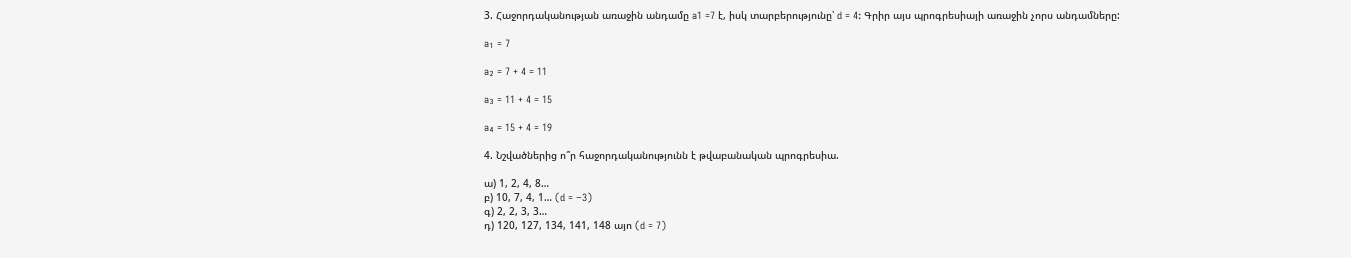3. Հաջորդականության առաջին անդամը a1 =7 է, իսկ տարբերությունը՝ d = 4: Գրիր այս պրոգրեսիայի առաջին չորս անդամները:

a₁ = 7

a₂ = 7 + 4 = 11

a₃ = 11 + 4 = 15

a₄ = 15 + 4 = 19

4. Նշվածներից ո՞ր հաջորդականությունն է թվաբանական պրոգրեսիա.

ա) 1, 2, 4, 8…
բ) 10, 7, 4, 1… (d = −3)
գ) 2, 2, 3, 3…
դ) 120, 127, 134, 141, 148 այո (d = 7)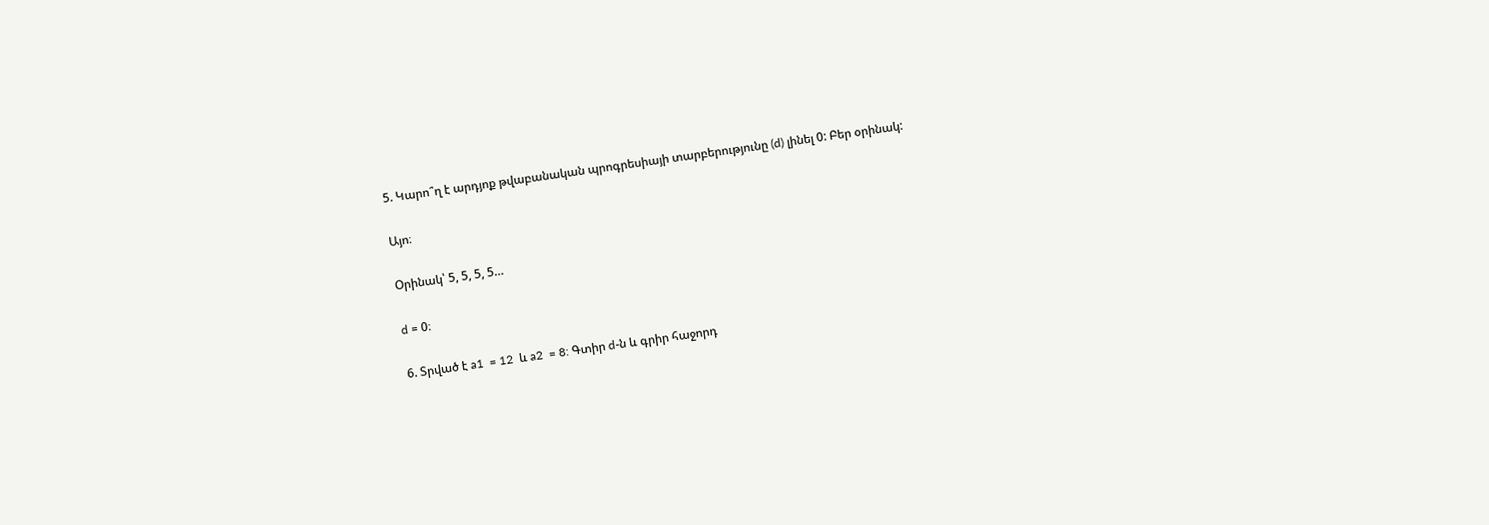5. Կարո՞ղ է արդյոք թվաբանական պրոգրեսիայի տարբերությունը (d) լինել 0: Բեր օրինակ:

Այո։

Օրինակ՝ 5, 5, 5, 5…

d = 0։

6. Տրված է a1  = 12  և a2  = 8: Գտիր d-ն և գրիր հաջորդ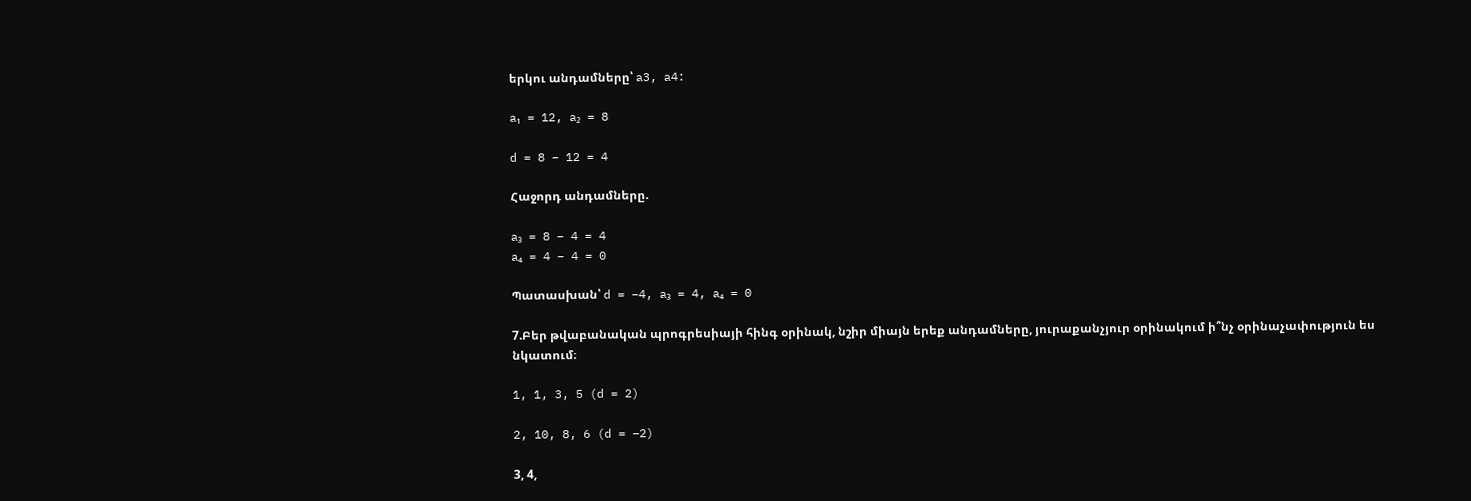երկու անդամները՝ a3, a4:

a₁ = 12, a₂ = 8

d = 8 − 12 = 4

Հաջորդ անդամները.

a₃ = 8 − 4 = 4
a₄ = 4 − 4 = 0

Պատասխան՝ d = −4, a₃ = 4, a₄ = 0

7.Բեր թվաբանական պրոգրեսիայի հինգ օրինակ, նշիր միայն երեք անդամները, յուրաքանչյուր օրինակում ի՞նչ օրինաչափություն ես նկատում։

1, 1, 3, 5 (d = 2)

2, 10, 8, 6 (d = −2)

3, 4,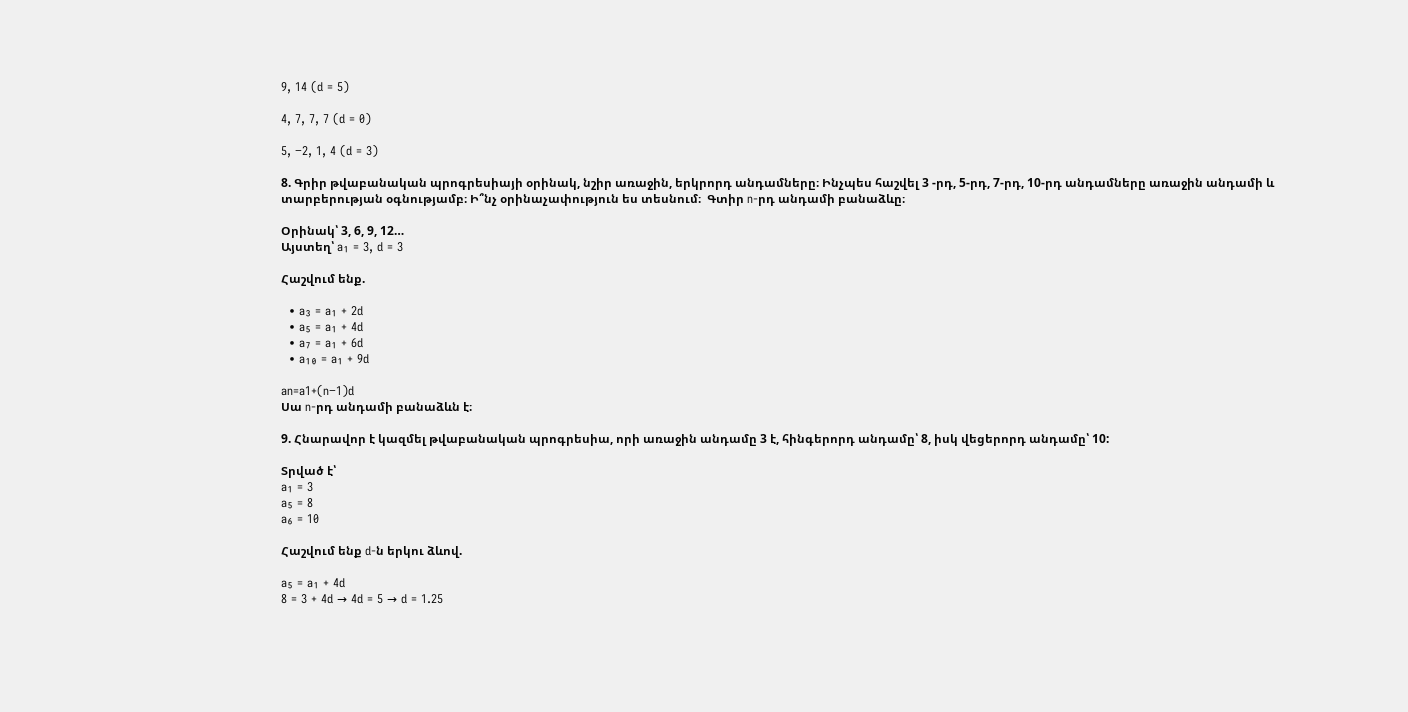9, 14 (d = 5)

4, 7, 7, 7 (d = 0)

5, −2, 1, 4 (d = 3)

8. Գրիր թվաբանական պրոգրեսիայի օրինակ, նշիր առաջին, երկրորդ անդամները։ Ինչպես հաշվել 3 -րդ, 5-րդ, 7-րդ, 10-րդ անդամները առաջին անդամի և տարբերության օգնությամբ։ Ի՞նչ օրինաչափություն ես տեսնում։  Գտիր n-րդ անդամի բանաձևը։

Օրինակ՝ 3, 6, 9, 12…
Այստեղ՝ a₁ = 3, d = 3

Հաշվում ենք.

  • a₃ = a₁ + 2d
  • a₅ = a₁ + 4d
  • a₇ = a₁ + 6d
  • a₁₀ = a₁ + 9d

an=a1+(n−1)d
Սա n-րդ անդամի բանաձևն է։

9. Հնարավոր է կազմել թվաբանական պրոգրեսիա, որի առաջին անդամը 3 է, հինգերորդ անդամը՝ 8, իսկ վեցերորդ անդամը՝ 10:

Տրված է՝
a₁ = 3
a₅ = 8
a₆ = 10

Հաշվում ենք d-ն երկու ձևով.

a₅ = a₁ + 4d
8 = 3 + 4d → 4d = 5 → d = 1.25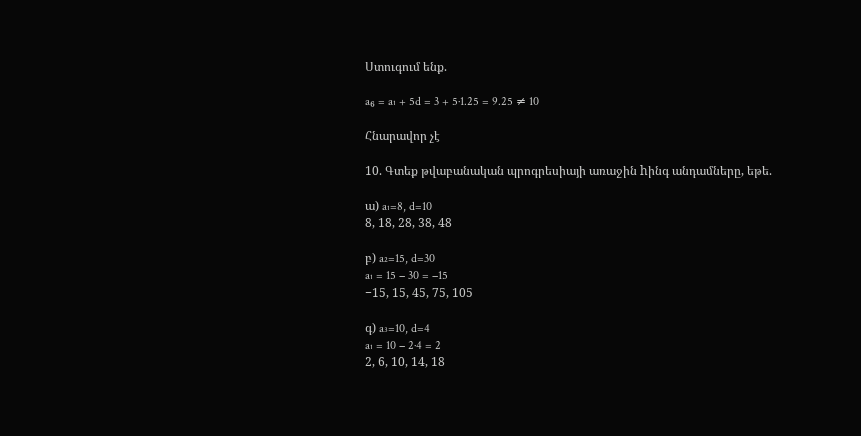Ստուգում ենք.

a₆ = a₁ + 5d = 3 + 5·1.25 = 9.25 ≠ 10

Հնարավոր չէ

10. Գտեք թվաբանական պրոգրեսիայի առաջին hինգ անդամները, եթե.

ա) a₁=8, d=10
8, 18, 28, 38, 48

բ) a₂=15, d=30
a₁ = 15 − 30 = −15
−15, 15, 45, 75, 105

գ) a₃=10, d=4
a₁ = 10 − 2·4 = 2
2, 6, 10, 14, 18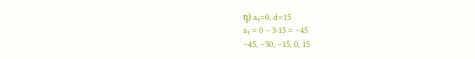դ) a₄=0, d=15
a₁ = 0 − 3·15 = −45
−45, −30, −15, 0, 15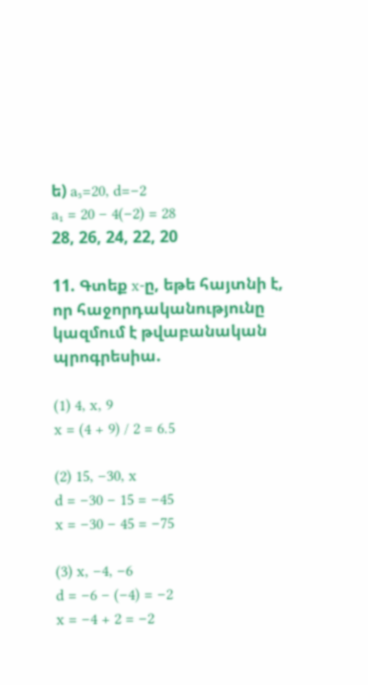ե) a₅=20, d=−2
a₁ = 20 − 4(−2) = 28
28, 26, 24, 22, 20

11. Գտեք x-ը, եթե հայտնի է, որ հաջորդականությունը կազմում է թվաբանական պրոգրեսիա.

(1) 4, x, 9
x = (4 + 9) / 2 = 6.5

(2) 15, −30, x
d = −30 − 15 = −45
x = −30 − 45 = −75

(3) x, −4, −6
d = −6 − (−4) = −2
x = −4 + 2 = −2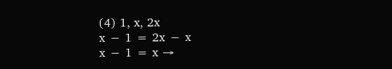(4) 1, x, 2x
x − 1 = 2x − x
x − 1 = x →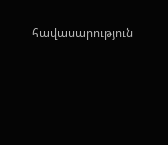հավասարություն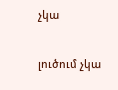չկա

լուծում չկա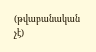(թվաբանական չէ)